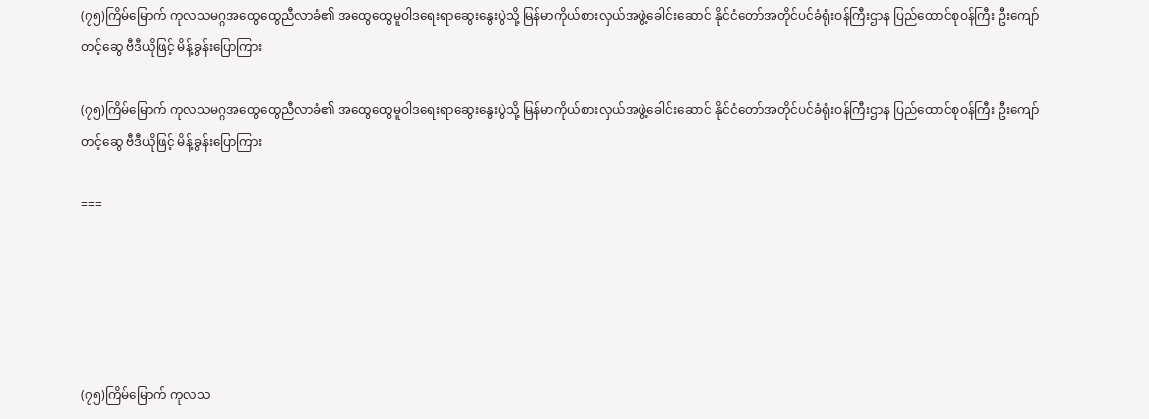(၇၅)ကြိမ်မြောက် ကုလသမဂ္ဂအထွေထွေညီလာခံ၏ အထွေထွေမူဝါဒရေးရာဆွေးနွေးပွဲသို့ မြန်မာကိုယ်စားလှယ်အဖွဲ့ခေါင်းဆောင် နိုင်ငံတော်အတိုင်ပင်ခံရုံးဝန်ကြီးဌာန ပြည်ထောင်စုဝန်ကြီး ဦးကျော်တင့်ဆွေ ဗီဒီယိုဖြင့် မိန့်ခွန်းပြောကြား

(၇၅)ကြိမ်မြောက် ကုလသမဂ္ဂအထွေထွေညီလာခံ၏ အထွေထွေမူဝါဒရေးရာဆွေးနွေးပွဲသို့ မြန်မာကိုယ်စားလှယ်အဖွဲ့ခေါင်းဆောင် နိုင်ငံတော်အတိုင်ပင်ခံရုံးဝန်ကြီးဌာန ပြည်ထောင်စုဝန်ကြီး ဦးကျော်တင့်ဆွေ ဗီဒီယိုဖြင့် မိန့်ခွန်းပြောကြား

===





(၇၅)ကြိမ်မြောက် ကုလသ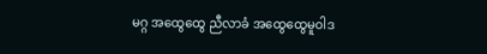မဂ္ဂ အထွေထွေ ညီလာခံ အထွေထွေမူဝါဒ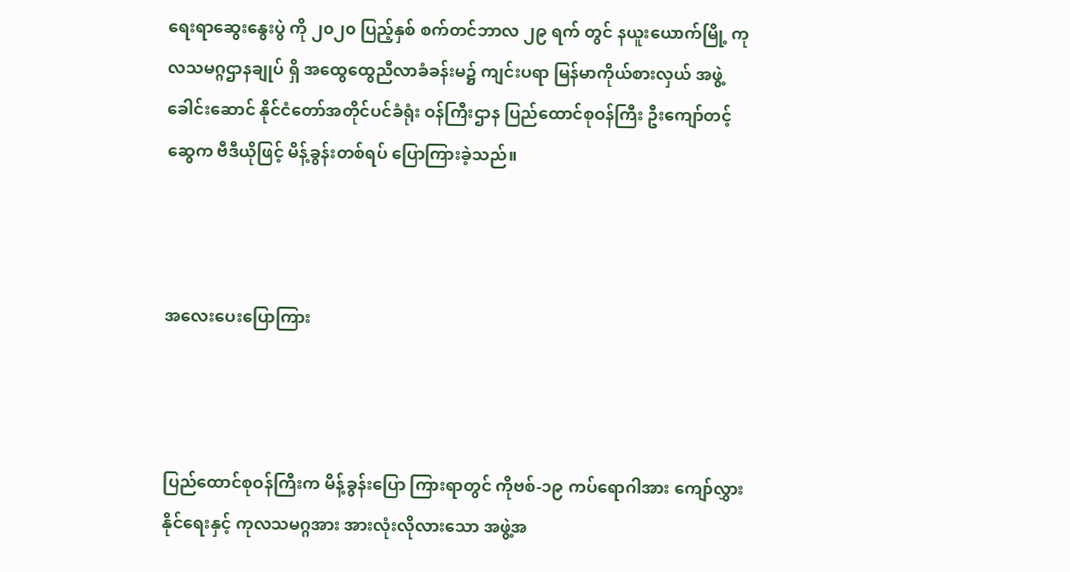ရေးရာဆွေးနွေးပွဲ ကို ၂၀၂၀ ပြည့်နှစ် စက်တင်ဘာလ ၂၉ ရက် တွင် နယူးယောက်မြို့ ကုလသမဂ္ဂဌာနချုပ် ရှိ အထွေထွေညီလာခံခန်းမ၌ ကျင်းပရာ မြန်မာကိုယ်စားလှယ် အဖွဲ့ခေါင်းဆောင် နိုင်ငံတော်အတိုင်ပင်ခံရုံး ဝန်ကြီးဌာန ပြည်ထောင်စုဝန်ကြီး ဦးကျော်တင့်ဆွေက ဗီဒီယိုဖြင့် မိန့်ခွန်းတစ်ရပ် ပြောကြားခဲ့သည်။



အလေးပေးပြောကြား



ပြည်ထောင်စုဝန်ကြီးက မိန့်ခွန်းပြော ကြားရာတွင် ကိုဗစ်-၁၉ ကပ်ရောဂါအား ကျော်လွှားနိုင်ရေးနှင့် ကုလသမဂ္ဂအား အားလုံးလိုလားသော အဖွဲ့အ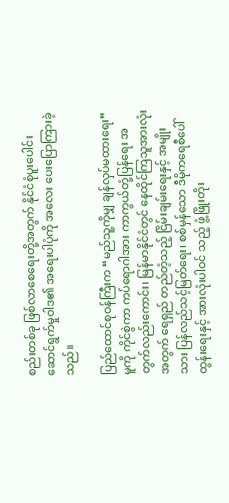စည်းတစ်ခု ဖြစ်လာစေရေးတို့အတွက် နိုင်ငံစုံပူးပေါင်းဆောင်ရွက်မှုဝါဒ၏ အရေးပါပုံကို အလေး ပေးပြောကြားခဲ့သည်။

ပြည်ထောင်စုဝန်ကြီးက “မည်သူ့ကိုမျှ ချန်လှပ်မထားရေး” မူကို ကိုင်စွဲကာ ကပ်ရောဂါအား ကာကွယ်တုံ့ပြန်ရေး အတွက်လည်းကောင်း၊ မြန်မာနိုင်ငံတွင် နေထိုင်ကြသူအားလုံးအတွက် ရေရှည် တည်တံ့သည့် ငြိမ်းချမ်းရေးနှင့် အမျိုးသား ပြန်လည်သင့်မြတ်ရေး၊ စစ်မှန်သော ဒီမိုကရေစီပေါ်ထွန်းရေးနှင့် အားလုံးပါဝင် သည့် ဖွံ့ဖြိုးတိုး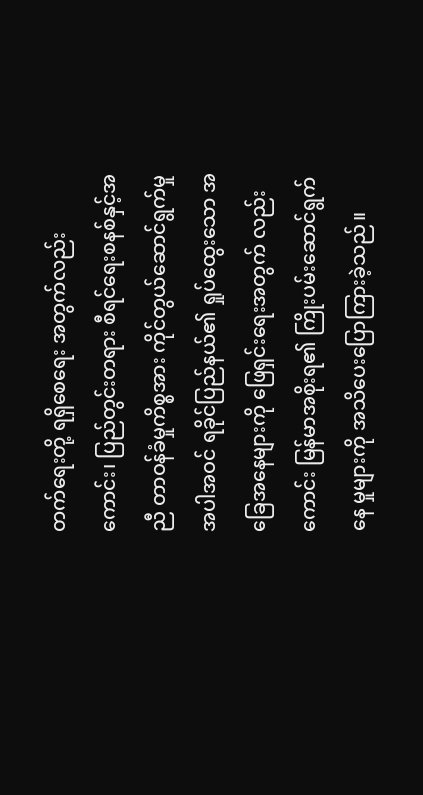တက်ရေးတို့ ရရှိစေရေး အတွက်လည်းကောင်း၊ ပြည်တွင်းတရား စီရင်ရေးစနစ်နှင့်အညီ တာဝန်ခံမှုကိစ္စအား ကိုင်တွယ်ဆောင်ရွက်မှုအပါအဝင် ရခိုင်ပြည်နယ်၏ ရှုပ်ထွေးသော အခြေအနေများကို ဖြေရှင်းရေးအတွက် လည်းကောင်း မြန်မာအစိုးရ၏ ကြိုးပမ်းဆောင်ရွက်နေ မှုများကို အသိပေးပြောကြားခဲ့သည်။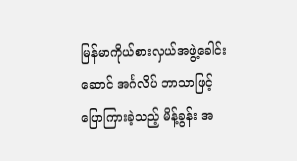မြန်မာကိုယ်စားလှယ်အဖွဲ့ခေါင်းဆောင် အင်္ဂလိပ် ဘာသာဖြင့် ပြောကြားခဲ့သည့် မိန့်ခွန်း အ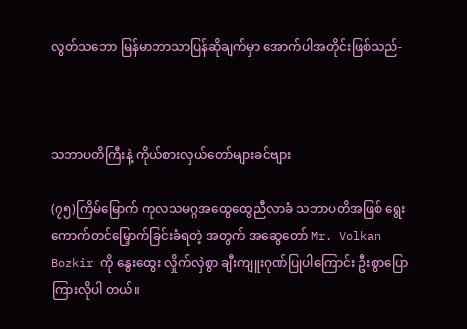လွတ်သဘော မြန်မာဘာသာပြန်ဆိုချက်မှာ အောက်ပါအတိုင်းဖြစ်သည်-



သဘာပတိကြီးနဲ့ ကိုယ်စားလှယ်တော်များခင်ဗျား

(၇၅)ကြိမ်မြောက် ကုလသမဂ္ဂအထွေထွေညီလာခံ သဘာပတိအဖြစ် ရွေးကောက်တင်မြှောက်ခြင်းခံရတဲ့ အတွက် အဆွေတော် Mr. Volkan Bozkir ကို နွေးထွေး လှိုက်လှဲစွာ ချီးကျူးဂုဏ်ပြုပါကြောင်း ဦးစွာပြောကြားလိုပါ တယ်။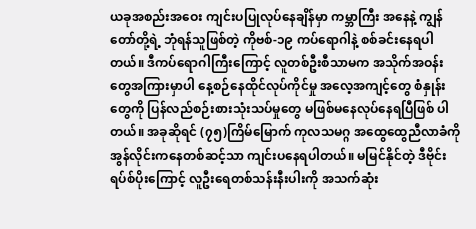ယခုအစည်းအဝေး ကျင်းပပြုလုပ်နေချိန်မှာ ကမ္ဘာကြီး အနေနဲ့ ကျွန်တော်တို့ရဲ့ ဘုံရန်သူဖြစ်တဲ့ ကိုဗစ်-၁၉ ကပ်ရောဂါနဲ့ စစ်ခင်းနေရပါတယ်။ ဒီကပ်ရောဂါကြီးကြောင့် လူတစ်ဦးစီသာမက အသိုက်အဝန်းတွေအကြားမှာပါ နေ့စဉ်နေထိုင်လုပ်ကိုင်မှု အလေ့အကျင့်တွေ စံနှုန်းတွေကို ပြန်လည်စဉ်းစားသုံးသပ်မှုတွေ မဖြစ်မနေလုပ်နေရပြီဖြစ် ပါတယ်။ အခုဆိုရင် (၇၅)ကြိမ်မြောက် ကုလသမဂ္ဂ အထွေထွေညီလာခံကို အွန်လိုင်းကနေတစ်ဆင့်သာ ကျင်းပနေရပါတယ်။ မမြင်နိုင်တဲ့ ဒီဗိုင်းရပ်စ်ပိုးကြောင့် လူဦးရေတစ်သန်းနီးပါးကို အသက်ဆုံး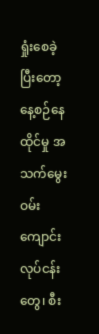ရှုံးစေခဲ့ပြီးတော့ နေ့စဉ်နေထိုင်မှု အသက်မွေးဝမ်းကျောင်းလုပ်ငန်းတွေ၊ စီး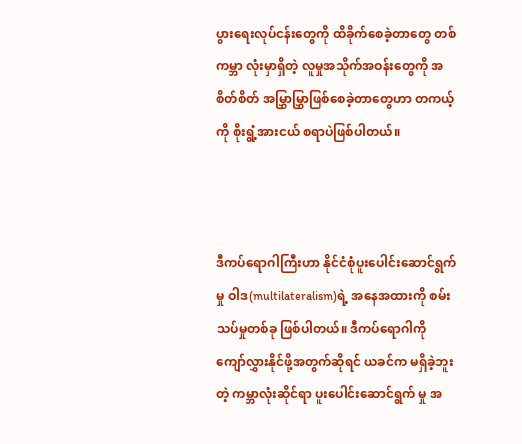ပွားရေးလုပ်ငန်းတွေကို ထိခိုက်စေခဲ့တာတွေ တစ်ကမ္ဘာ လုံးမှာရှိတဲ့ လူမှုအသိုက်အဝန်းတွေကို အစိတ်စိတ် အမြွှာမြွှာဖြစ်စေခဲ့တာတွေဟာ တကယ့်ကို စိုးရွံ့အားငယ် စရာပဲဖြစ်ပါတယ်။



ဒီကပ်ရောဂါကြီးဟာ နိုင်ငံစုံပူးပေါင်းဆောင်ရွက်မှု ဝါဒ(multilateralism)ရဲ့ အနေအထားကို စမ်းသပ်မှုတစ်ခု ဖြစ်ပါတယ်။ ဒီကပ်ရောဂါကို ကျော်လွှားနိုင်ဖို့အတွက်ဆိုရင် ယခင်က မရှိခဲ့ဘူးတဲ့ ကမ္ဘာလုံးဆိုင်ရာ ပူးပေါင်းဆောင်ရွက် မှု အ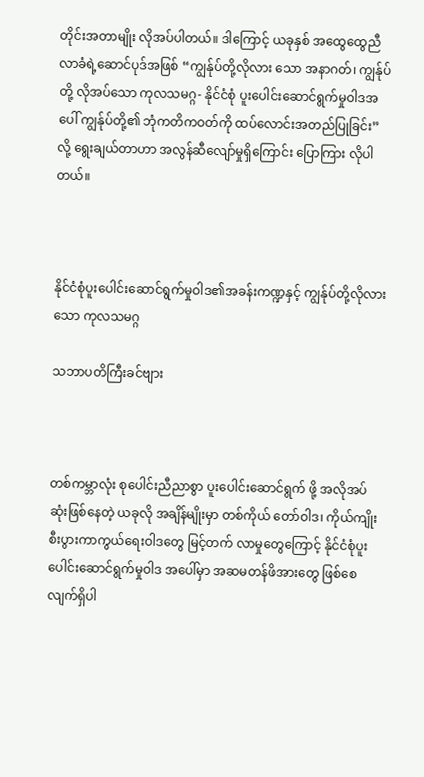တိုင်းအတာမျိုး လိုအပ်ပါတယ်။ ဒါကြောင့် ယခုနှစ် အထွေထွေညီလာခံရဲ့ဆောင်ပုဒ်အဖြစ် “ကျွန်ုပ်တို့လိုလား သော အနာဂတ်၊ ကျွန်ုပ်တို့ လိုအပ်သော ကုလသမဂ္ဂ- နိုင်ငံစုံ ပူးပေါင်းဆောင်ရွက်မှုဝါဒအပေါ် ကျွန်ုပ်တို့၏ ဘုံကတိကဝတ်ကို ထပ်လောင်းအတည်ပြုခြင်း”လို့ ရွေးချယ်တာဟာ အလွန်ဆီလျော်မှုရှိကြောင်း ပြောကြား လိုပါတယ်။



နိုင်ငံစုံပူးပေါင်းဆောင်ရွက်မှုဝါဒ၏အခန်းကဏ္ဍနှင့် ကျွန်ုပ်တို့လိုလားသော ကုလသမဂ္ဂ

သဘာပတိကြီးခင်ဗျား



တစ်ကမ္ဘာလုံး စုပေါင်းညီညာစွာ ပူးပေါင်းဆောင်ရွက် ဖို့ အလိုအပ်ဆုံးဖြစ်နေတဲ့ ယခုလို အချိန်မျိုးမှာ တစ်ကိုယ် တော်ဝါဒ၊ ကိုယ်ကျိုးစီးပွားကာကွယ်ရေးဝါဒတွေ မြင့်တက် လာမှုတွေကြောင့် နိုင်ငံစုံပူးပေါင်းဆောင်ရွက်မှုဝါဒ အပေါ်မှာ အဆမတန်ဖိအားတွေ ဖြစ်စေလျက်ရှိပါ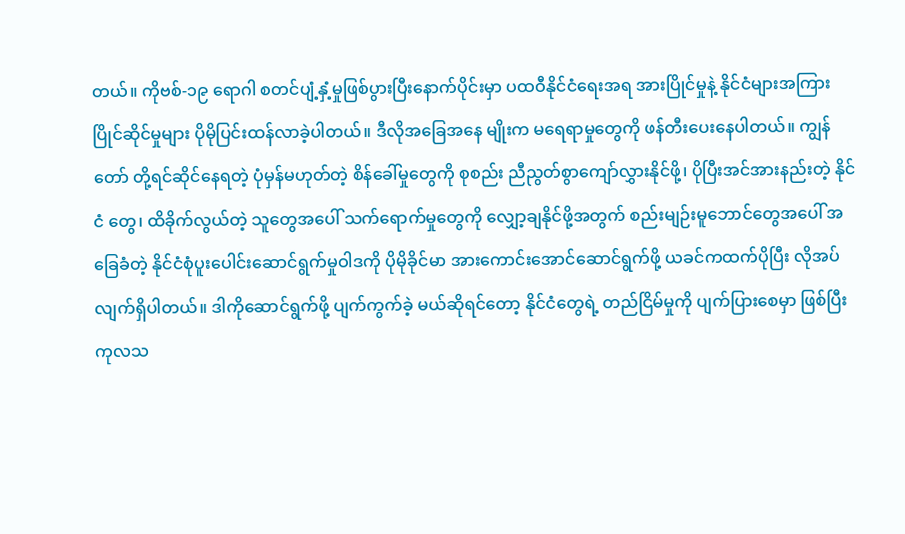တယ်။ ကိုဗစ်-၁၉ ရောဂါ စတင်ပျံ့နှံ့မှုဖြစ်ပွားပြီးနောက်ပိုင်းမှာ ပထဝီနိုင်ငံရေးအရ အားပြိုင်မှုနဲ့ နိုင်ငံများအကြား ပြိုင်ဆိုင်မှုများ ပိုမိုပြင်းထန်လာခဲ့ပါတယ်။ ဒီလိုအခြေအနေ မျိုးက မရေရာမှုတွေကို ဖန်တီးပေးနေပါတယ်။ ကျွန်တော် တို့ရင်ဆိုင်နေရတဲ့ ပုံမှန်မဟုတ်တဲ့ စိန်ခေါ်မှုတွေကို စုစည်း ညီညွတ်စွာကျော်လွှားနိုင်ဖို့၊ ပိုပြီးအင်အားနည်းတဲ့ နိုင်ငံ တွေ၊ ထိခိုက်လွယ်တဲ့ သူတွေအပေါ် သက်ရောက်မှုတွေကို လျှော့ချနိုင်ဖို့အတွက် စည်းမျဉ်းမူဘောင်တွေအပေါ် အခြေခံတဲ့ နိုင်ငံစုံပူးပေါင်းဆောင်ရွက်မှုဝါဒကို ပိုမိုခိုင်မာ အားကောင်းအောင်ဆောင်ရွက်ဖို့ ယခင်ကထက်ပိုပြီး လိုအပ်လျက်ရှိပါတယ်။ ဒါကိုဆောင်ရွက်ဖို့ ပျက်ကွက်ခဲ့ မယ်ဆိုရင်တော့ နိုင်ငံတွေရဲ့ တည်ငြိမ်မှုကို ပျက်ပြားစေမှာ ဖြစ်ပြီး ကုလသ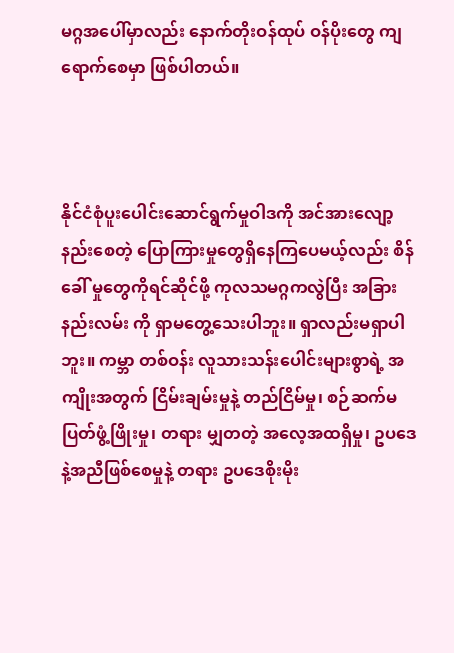မဂ္ဂအပေါ်မှာလည်း နောက်တိုးဝန်ထုပ် ဝန်ပိုးတွေ ကျရောက်စေမှာ ဖြစ်ပါတယ်။



နိုင်ငံစုံပူးပေါင်းဆောင်ရွက်မှုဝါဒကို အင်အားလျော့ နည်းစေတဲ့ ပြောကြားမှုတွေရှိနေကြပေမယ့်လည်း စိန်ခေါ် မှုတွေကိုရင်ဆိုင်ဖို့ ကုလသမဂ္ဂကလွဲပြီး အခြားနည်းလမ်း ကို ရှာမတွေ့သေးပါဘူး။ ရှာလည်းမရှာပါဘူး။ ကမ္ဘာ တစ်ဝန်း လူသားသန်းပေါင်းများစွာရဲ့ အကျိုးအတွက် ငြိမ်းချမ်းမှုနဲ့ တည်ငြိမ်မှု၊ စဉ်ဆက်မပြတ်ဖွံ့ဖြိုးမှု၊ တရား မျှတတဲ့ အလေ့အထရှိမှု၊ ဥပဒေနဲ့အညီဖြစ်စေမှုနဲ့ တရား ဥပဒေစိုးမိုး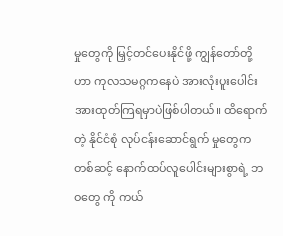မှုတွေကို မြှင့်တင်ပေးနိုင်ဖို့ ကျွန်တော်တို့ဟာ ကုလသမဂ္ဂကနေပဲ အားလုံးပူးပေါင်းအားထုတ်ကြရမှာပဲဖြစ်ပါတယ်။ ထိရောက်တဲ့ နိုင်ငံစုံ လုပ်ငန်းဆောင်ရွက် မှုတွေကတစ်ဆင့် နောက်ထပ်လူပေါင်းများစွာရဲ့ ဘဝတွေ ကို ကယ်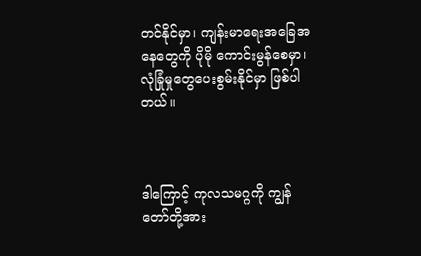တင်နိုင်မှာ၊ ကျန်းမာရေးအခြေအနေတွေကို ပိုမို ကောင်းမွန်စေမှာ၊ လုံခြုံမှုတွေပေးစွမ်းနိုင်မှာ ဖြစ်ပါတယ်။



ဒါကြောင့် ကုလသမဂ္ဂကို ကျွန်တော်တို့အား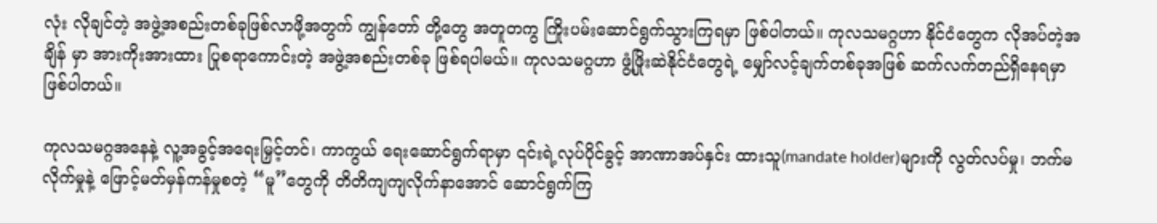လုံး လိုချင်တဲ့ အဖွဲ့အစည်းတစ်ခုဖြစ်လာဖို့အတွက် ကျွန်တော် တို့တွေ အတူတကွ ကြိုးပမ်းဆောင်ရွက်သွားကြရမှာ ဖြစ်ပါတယ်။ ကုလသမဂ္ဂဟာ နိုင်ငံတွေက လိုအပ်တဲ့အချိန် မှာ အားကိုးအားထား ပြုစရာကောင်းတဲ့ အဖွဲ့အစည်းတစ်ခု ဖြစ်ရပါမယ်။ ကုလသမဂ္ဂဟာ ဖွံ့ဖြိုးဆဲနိုင်ငံတွေရဲ့ မျှော်လင့်ချက်တစ်ခုအဖြစ် ဆက်လက်တည်ရှိနေရမှာ ဖြစ်ပါတယ်။

ကုလသမဂ္ဂအနေနဲ့ လူ့အခွင့်အရေးမြှင့်တင်၊ ကာကွယ် ရေးဆောင်ရွက်ရာမှာ ၎င်းရဲ့လုပ်ပိုင်ခွင့် အာဏာအပ်နှင်း ထားသူ(mandate holder)များကို လွတ်လပ်မှု၊ ဘက်မလိုက်မှုနဲ့ ဖြောင့်မတ်မှန်ကန်မှုစတဲ့ “မူ”တွေကို တိတိကျကျလိုက်နာအောင် ဆောင်ရွက်ကြ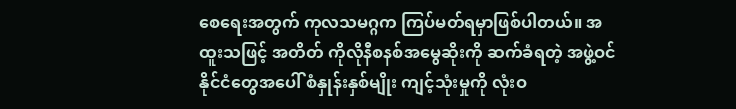စေရေးအတွက် ကုလသမဂ္ဂက ကြပ်မတ်ရမှာဖြစ်ပါတယ်။ အထူးသဖြင့် အတိတ် ကိုလိုနီစနစ်အမွေဆိုးကို ဆက်ခံရတဲ့ အဖွဲ့ဝင် နိုင်ငံတွေအပေါ် စံနှုန်းနှစ်မျိုး ကျင့်သုံးမှုကို လုံးဝ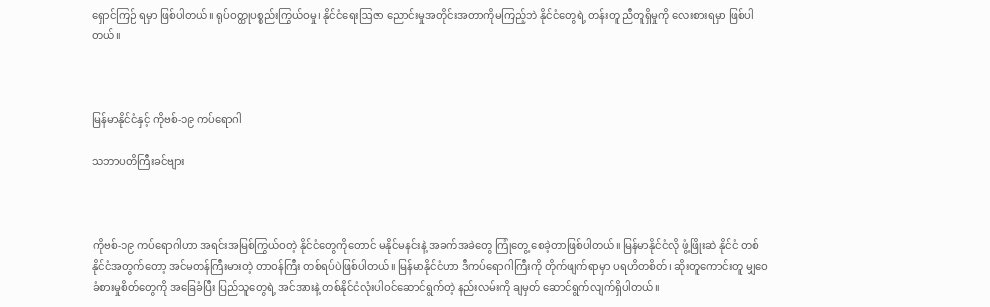ရှောင်ကြဉ် ရမှာ ဖြစ်ပါတယ်။ ရုပ်ဝတ္ထုပစ္စည်းကြွယ်ဝမှု၊ နိုင်ငံရေးဩဇာ ညောင်းမှုအတိုင်းအတာကိုမကြည့်ဘဲ နိုင်ငံတွေရဲ့ တန်းတူ ညီတူရှိမှုကို လေးစားရမှာ ဖြစ်ပါတယ်။



မြန်မာနိုင်ငံနှင့် ကိုဗစ်-၁၉ ကပ်ရောဂါ

သဘာပတိကြီးခင်ဗျား



ကိုဗစ်-၁၉ ကပ်ရောဂါဟာ အရင်းအမြစ်ကြွယ်ဝတဲ့ နိုင်ငံတွေကိုတောင် မနိုင်မနင်းနဲ့ အခက်အခဲတွေ ကြုံတွေ့ စေခဲ့တာဖြစ်ပါတယ်။ မြန်မာနိုင်ငံလို ဖွံ့ဖြိုးဆဲ နိုင်ငံ တစ်နိုင်ငံအတွက်တော့ အင်မတန်ကြီးမားတဲ့ တာဝန်ကြီး တစ်ရပ်ပဲဖြစ်ပါတယ်။ မြန်မာနိုင်ငံဟာ ဒီကပ်ရောဂါကြီးကို တိုက်ဖျက်ရာမှာ ပရဟိတစိတ်၊ ဆိုးတူကောင်းတူ မျှဝေ ခံစားမှုစိတ်တွေကို အခြေခံပြီး ပြည်သူတွေရဲ့ အင်အားနဲ့ တစ်နိုင်ငံလုံးပါဝင်ဆောင်ရွက်တဲ့ နည်းလမ်းကို ချမှတ် ဆောင်ရွက်လျက်ရှိပါတယ်။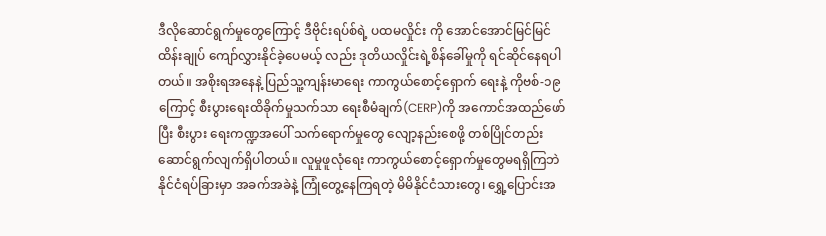ဒီလိုဆောင်ရွက်မှုတွေကြောင့် ဒီဗိုင်းရပ်စ်ရဲ့ ပထမလှိုင်း ကို အောင်အောင်မြင်မြင် ထိန်းချုပ် ကျော်လွှားနိုင်ခဲ့ပေမယ့် လည်း ဒုတိယလှိုင်းရဲ့စိန်ခေါ်မှုကို ရင်ဆိုင်နေရပါတယ်။ အစိုးရအနေနဲ့ ပြည်သူ့ကျန်းမာရေး ကာကွယ်စောင့်ရှောက် ရေးနဲ့ ကိုဗစ်-၁၉ ကြောင့် စီးပွားရေးထိခိုက်မှုသက်သာ ရေးစီမံချက်(CERP)ကို အကောင်အထည်ဖော်ပြီး စီးပွား ရေးကဏ္ဍအပေါ် သက်ရောက်မှုတွေ လျော့နည်းစေဖို့ တစ်ပြိုင်တည်းဆောင်ရွက်လျက်ရှိပါတယ်။ လူမှုဖူလုံရေး ကာကွယ်စောင့်ရှောက်မှုတွေမရရှိကြဘဲ နိုင်ငံရပ်ခြားမှာ အခက်အခဲနဲ့ ကြုံတွေ့နေကြရတဲ့ မိမိနိုင်ငံသားတွေ၊ ရွှေ့ပြောင်းအ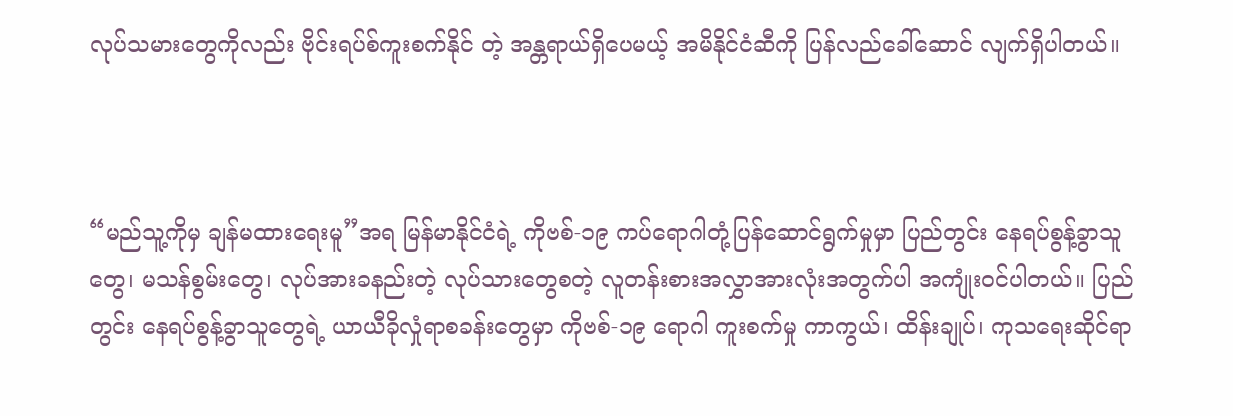လုပ်သမားတွေကိုလည်း ဗိုင်းရပ်စ်ကူးစက်နိုင် တဲ့ အန္တရာယ်ရှိပေမယ့် အမိနိုင်ငံဆီကို ပြန်လည်ခေါ်ဆောင် လျက်ရှိပါတယ်။



“မည်သူ့ကိုမှ ချန်မထားရေးမူ”အရ မြန်မာနိုင်ငံရဲ့ ကိုဗစ်-၁၉ ကပ်ရောဂါတုံ့ပြန်ဆောင်ရွက်မှုမှာ ပြည်တွင်း နေရပ်စွန့်ခွာသူတွေ၊ မသန်စွမ်းတွေ၊ လုပ်အားခနည်းတဲ့ လုပ်သားတွေစတဲ့ လူတန်းစားအလွှာအားလုံးအတွက်ပါ အကျုံးဝင်ပါတယ်။ ပြည်တွင်း နေရပ်စွန့်ခွာသူတွေရဲ့ ယာယီခိုလှုံရာစခန်းတွေမှာ ကိုဗစ်-၁၉ ရောဂါ ကူးစက်မှု ကာကွယ်၊ ထိန်းချုပ်၊ ကုသရေးဆိုင်ရာ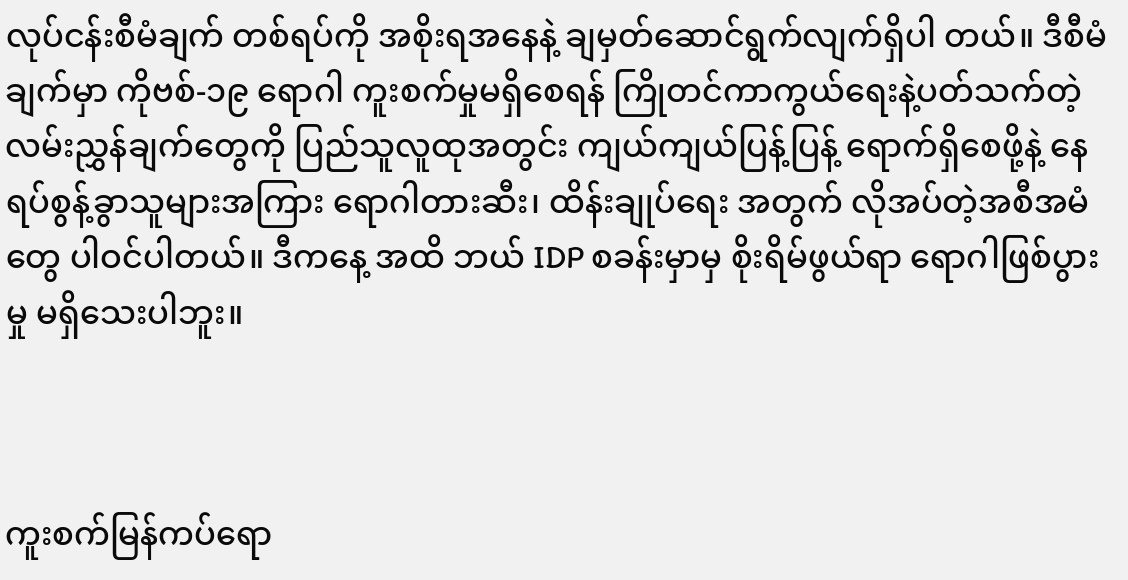လုပ်ငန်းစီမံချက် တစ်ရပ်ကို အစိုးရအနေနဲ့ ချမှတ်ဆောင်ရွက်လျက်ရှိပါ တယ်။ ဒီစီမံချက်မှာ ကိုဗစ်-၁၉ ရောဂါ ကူးစက်မှုမရှိစေရန် ကြိုတင်ကာကွယ်ရေးနဲ့ပတ်သက်တဲ့ လမ်းညွှန်ချက်တွေကို ပြည်သူလူထုအတွင်း ကျယ်ကျယ်ပြန့်ပြန့် ရောက်ရှိစေဖို့နဲ့ နေရပ်စွန့်ခွာသူများအကြား ရောဂါတားဆီး၊ ထိန်းချုပ်ရေး အတွက် လိုအပ်တဲ့အစီအမံတွေ ပါဝင်ပါတယ်။ ဒီကနေ့ အထိ ဘယ် IDP စခန်းမှာမှ စိုးရိမ်ဖွယ်ရာ ရောဂါဖြစ်ပွား မှု မရှိသေးပါဘူး။



ကူးစက်မြန်ကပ်ရော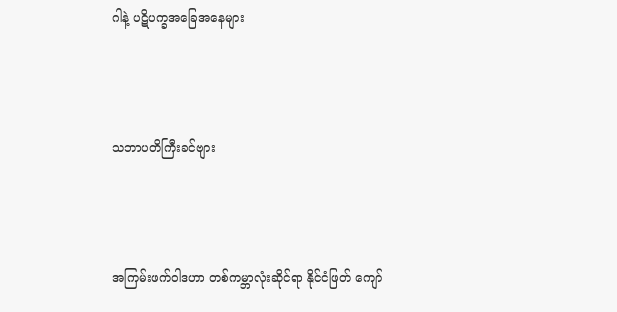ဂါနဲ့ ပဋိပက္ခအခြေအနေများ



သဘာပတိကြီးခင်ဗျား



အကြမ်းဖက်ဝါဒဟာ တစ်ကမ္ဘာလုံးဆိုင်ရာ နိုင်ငံဖြတ် ကျော်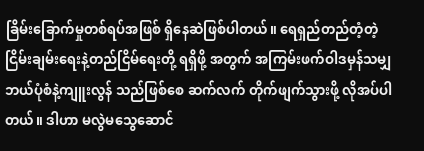ခြိမ်းခြောက်မှုတစ်ရပ်အဖြစ် ရှိနေဆဲဖြစ်ပါတယ်။ ရေရှည်တည်တံ့တဲ့ ငြိမ်းချမ်းရေးနဲ့တည်ငြိမ်ရေးတို့ ရရှိဖို့ အတွက် အကြမ်းဖက်ဝါဒမှန်သမျှ ဘယ်ပုံစံနဲ့ကျူးလွန် သည်ဖြစ်စေ ဆက်လက် တိုက်ဖျက်သွားဖို့ လိုအပ်ပါတယ်။ ဒါဟာ မလွဲမသွေဆောင်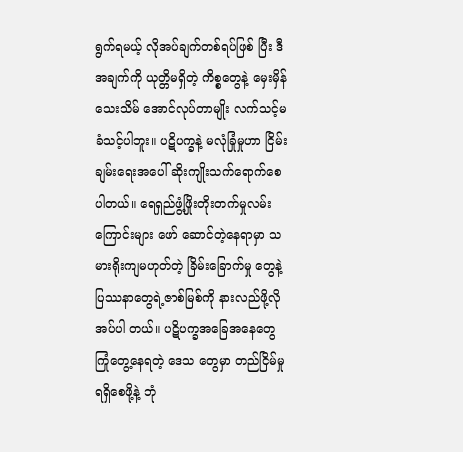ရွက်ရမယ့် လိုအပ်ချက်တစ်ရပ်ဖြစ် ပြီး ဒီအချက်ကို ယုတ္တိမရှိတဲ့ ကိစ္စတွေနဲ့ မှေးမှိန်သေးသိမ် အောင်လုပ်တာမျိုး လက်သင့်မခံသင့်ပါဘူး။ ပဋိပက္ခနဲ့ မလုံခြုံမှုဟာ ငြိမ်းချမ်းရေးအပေါ် ဆိုးကျိုးသက်ရောက်စေ ပါတယ်။ ရေရှည်ဖွံ့ဖြိုးတိုးတက်မှုလမ်းကြောင်းများ ဖော် ဆောင်တဲ့နေရာမှာ သမားရိုးကျမဟုတ်တဲ့ ခြိမ်းခြောက်မှု တွေနဲ့ ပြဿနာတွေရဲ့ဇာစ်မြစ်ကို နားလည်ဖို့လိုအပ်ပါ တယ်။ ပဋိပက္ခအခြေအနေတွေ ကြုံတွေ့နေရတဲ့ ဒေသ တွေမှာ တည်ငြိမ်မှုရရှိစေဖို့နဲ့ ဘုံ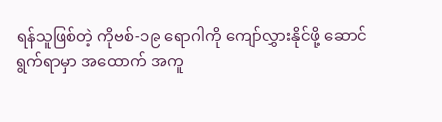ရန်သူဖြစ်တဲ့ ကိုဗစ်-၁၉ ရောဂါကို ကျော်လွှားနိုင်ဖို့ ဆောင်ရွက်ရာမှာ အထောက် အကူ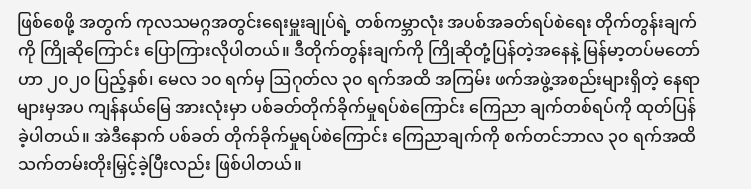ဖြစ်စေဖို့ အတွက် ကုလသမဂ္ဂအတွင်းရေးမှူးချုပ်ရဲ့ တစ်ကမ္ဘာလုံး အပစ်အခတ်ရပ်စဲရေး တိုက်တွန်းချက်ကို ကြိုဆိုကြောင်း ပြောကြားလိုပါတယ်။ ဒီတိုက်တွန်းချက်ကို ကြိုဆိုတုံ့ပြန်တဲ့အနေနဲ့ မြန်မာ့တပ်မတော်ဟာ ၂၀၂၀ ပြည့်နှစ်၊ မေလ ၁၀ ရက်မှ ဩဂုတ်လ ၃၀ ရက်အထိ အကြမ်း ဖက်အဖွဲ့အစည်းများရှိတဲ့ နေရာများမှအပ ကျန်နယ်မြေ အားလုံးမှာ ပစ်ခတ်တိုက်ခိုက်မှုရပ်စဲကြောင်း ကြေညာ ချက်တစ်ရပ်ကို ထုတ်ပြန်ခဲ့ပါတယ်။ အဲဒီနောက် ပစ်ခတ် တိုက်ခိုက်မှုရပ်စဲကြောင်း ကြေညာချက်ကို စက်တင်ဘာလ ၃၀ ရက်အထိ သက်တမ်းတိုးမြှင့်ခဲ့ပြီးလည်း ဖြစ်ပါတယ်။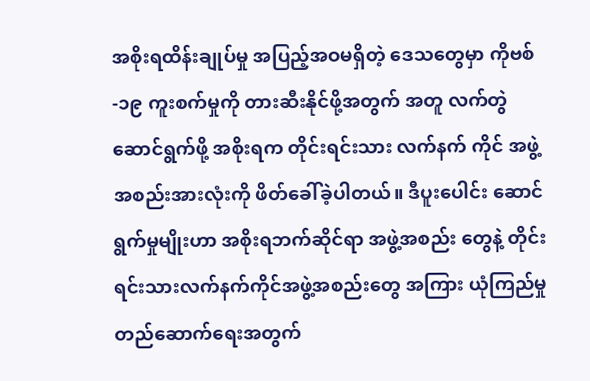အစိုးရထိန်းချုပ်မှု အပြည့်အဝမရှိတဲ့ ဒေသတွေမှာ ကိုဗစ်-၁၉ ကူးစက်မှုကို တားဆီးနိုင်ဖို့အတွက် အတူ လက်တွဲဆောင်ရွက်ဖို့ အစိုးရက တိုင်းရင်းသား လက်နက် ကိုင် အဖွဲ့အစည်းအားလုံးကို ဖိတ်ခေါ်ခဲ့ပါတယ်။ ဒီပူးပေါင်း ဆောင်ရွက်မှုမျိုးဟာ အစိုးရဘက်ဆိုင်ရာ အဖွဲ့အစည်း တွေနဲ့ တိုင်းရင်းသားလက်နက်ကိုင်အဖွဲ့အစည်းတွေ အကြား ယုံကြည်မှုတည်ဆောက်ရေးအတွက်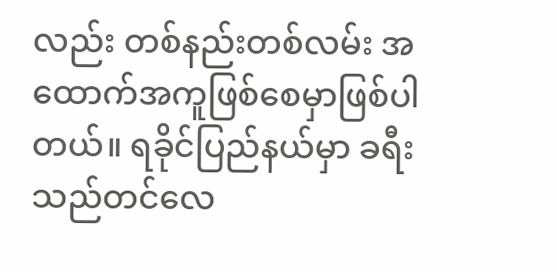လည်း တစ်နည်းတစ်လမ်း အထောက်အကူဖြစ်စေမှာဖြစ်ပါတယ်။ ရခိုင်ပြည်နယ်မှာ ခရီးသည်တင်လေ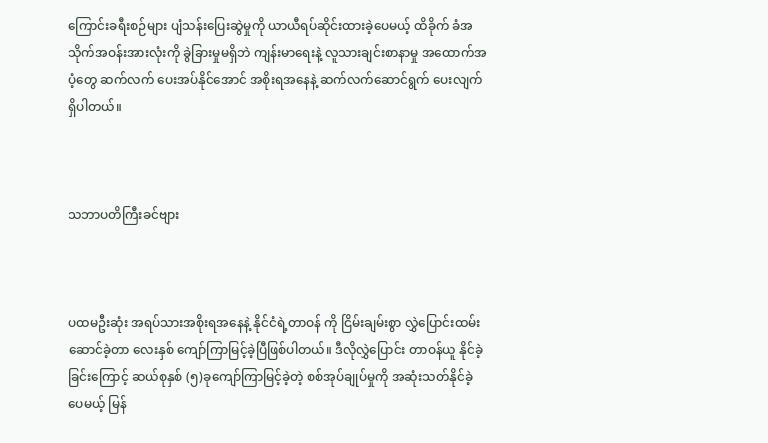ကြောင်းခရီးစဉ်များ ပျံသန်းပြေးဆွဲမှုကို ယာယီရပ်ဆိုင်းထားခဲ့ပေမယ့် ထိခိုက် ခံအသိုက်အဝန်းအားလုံးကို ခွဲခြားမှုမရှိဘဲ ကျန်းမာရေးနဲ့ လူသားချင်းစာနာမှု အထောက်အပံ့တွေ ဆက်လက် ပေးအပ်နိုင်အောင် အစိုးရအနေနဲ့ ဆက်လက်ဆောင်ရွက် ပေးလျက်ရှိပါတယ်။



သဘာပတိကြီးခင်ဗျား



ပထမဦးဆုံး အရပ်သားအစိုးရအနေနဲ့ နိုင်ငံရဲ့တာဝန် ကို ငြိမ်းချမ်းစွာ လွှဲပြောင်းထမ်းဆောင်ခဲ့တာ လေးနှစ် ကျော်ကြာမြင့်ခဲ့ပြီဖြစ်ပါတယ်။ ဒီလိုလွှဲပြောင်း တာဝန်ယူ နိုင်ခဲ့ခြင်းကြောင့် ဆယ်စုနှစ် (၅)ခုကျော်ကြာမြင့်ခဲ့တဲ့ စစ်အုပ်ချုပ်မှုကို အဆုံးသတ်နိုင်ခဲ့ပေမယ့် မြန်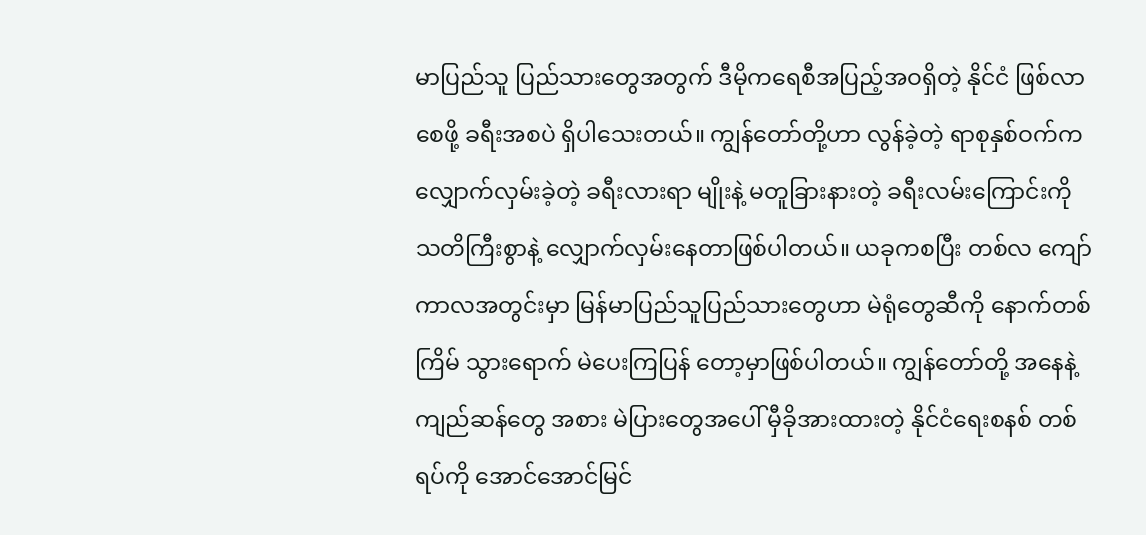မာပြည်သူ ပြည်သားတွေအတွက် ဒီမိုကရေစီအပြည့်အဝရှိတဲ့ နိုင်ငံ ဖြစ်လာစေဖို့ ခရီးအစပဲ ရှိပါသေးတယ်။ ကျွန်တော်တို့ဟာ လွန်ခဲ့တဲ့ ရာစုနှစ်ဝက်က လျှောက်လှမ်းခဲ့တဲ့ ခရီးလားရာ မျိုးနဲ့ မတူခြားနားတဲ့ ခရီးလမ်းကြောင်းကို သတိကြီးစွာနဲ့ လျှောက်လှမ်းနေတာဖြစ်ပါတယ်။ ယခုကစပြီး တစ်လ ကျော် ကာလအတွင်းမှာ မြန်မာပြည်သူပြည်သားတွေဟာ မဲရုံတွေဆီကို နောက်တစ်ကြိမ် သွားရောက် မဲပေးကြပြန် တော့မှာဖြစ်ပါတယ်။ ကျွန်တော်တို့ အနေနဲ့ ကျည်ဆန်တွေ အစား မဲပြားတွေအပေါ် မှီခိုအားထားတဲ့ နိုင်ငံရေးစနစ် တစ်ရပ်ကို အောင်အောင်မြင်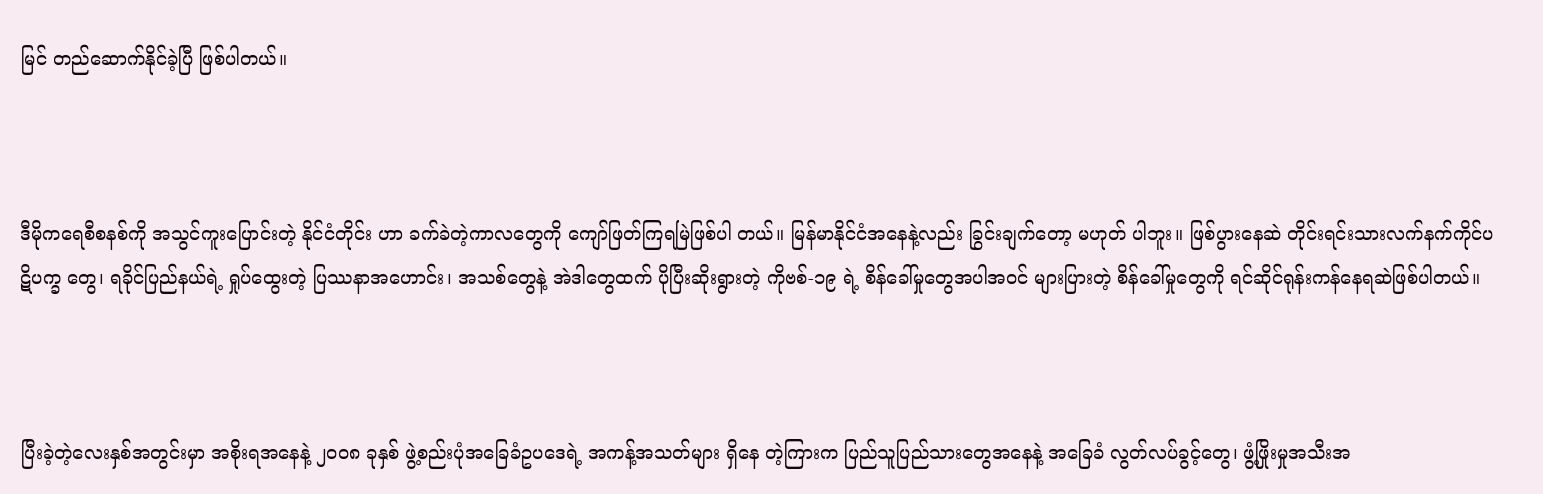မြင် တည်ဆောက်နိုင်ခဲ့ပြီ ဖြစ်ပါတယ်။



ဒီမိုကရေစီစနစ်ကို အသွင်ကူးပြောင်းတဲ့ နိုင်ငံတိုင်း ဟာ ခက်ခဲတဲ့ကာလတွေကို ကျော်ဖြတ်ကြရမြဲဖြစ်ပါ တယ်။ မြန်မာနိုင်ငံအနေနဲ့လည်း ခြွင်းချက်တော့ မဟုတ် ပါဘူး။ ဖြစ်ပွားနေဆဲ တိုင်းရင်းသားလက်နက်ကိုင်ပဋိပက္ခ တွေ၊ ရခိုင်ပြည်နယ်ရဲ့ ရှုပ်ထွေးတဲ့ ပြဿနာအဟောင်း၊ အသစ်တွေနဲ့ အဲဒါတွေထက် ပိုပြီးဆိုးရွားတဲ့ ကိုဗစ်-၁၉ ရဲ့ စိန်ခေါ်မှုတွေအပါအဝင် များပြားတဲ့ စိန်ခေါ်မှုတွေကို ရင်ဆိုင်ရုန်းကန်နေရဆဲဖြစ်ပါတယ်။



ပြီးခဲ့တဲ့လေးနှစ်အတွင်းမှာ အစိုးရအနေနဲ့ ၂၀၀၈ ခုနှစ် ဖွဲ့စည်းပုံအခြေခံဥပဒေရဲ့ အကန့်အသတ်များ ရှိနေ တဲ့ကြားက ပြည်သူပြည်သားတွေအနေနဲ့ အခြေခံ လွတ်လပ်ခွင့်တွေ၊ ဖွံ့ဖြိုးမှုအသီးအ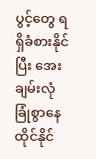ပွင့်တွေ ရရှိခံစားနိုင် ပြီး အေးချမ်းလုံခြုံစွာနေထိုင်နိုင်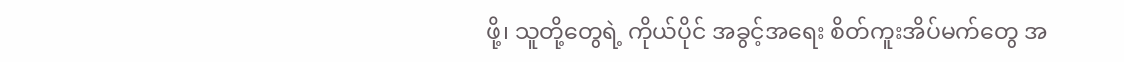ဖို့၊ သူတို့တွေရဲ့ ကိုယ်ပိုင် အခွင့်အရေး စိတ်ကူးအိပ်မက်တွေ အ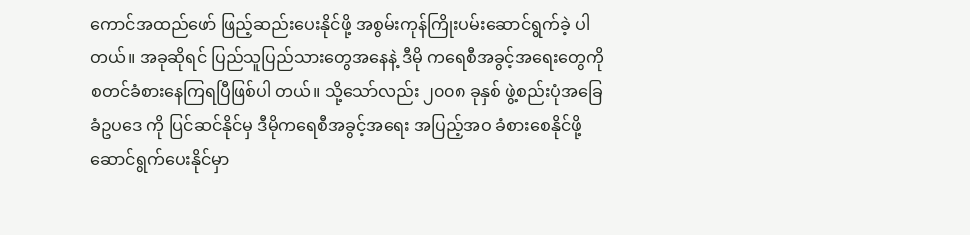ကောင်အထည်ဖော် ဖြည့်ဆည်းပေးနိုင်ဖို့ အစွမ်းကုန်ကြိုးပမ်းဆောင်ရွက်ခဲ့ ပါတယ်။ အခုဆိုရင် ပြည်သူပြည်သားတွေအနေနဲ့ ဒီမို ကရေစီအခွင့်အရေးတွေကို စတင်ခံစားနေကြရပြီဖြစ်ပါ တယ်။ သို့သော်လည်း ၂၀၀၈ ခုနှစ် ဖွဲ့စည်းပုံအခြေခံဥပဒေ ကို ပြင်ဆင်နိုင်မှ ဒီမိုကရေစီအခွင့်အရေး အပြည့်အဝ ခံစားစေနိုင်ဖို့ ဆောင်ရွက်ပေးနိုင်မှာ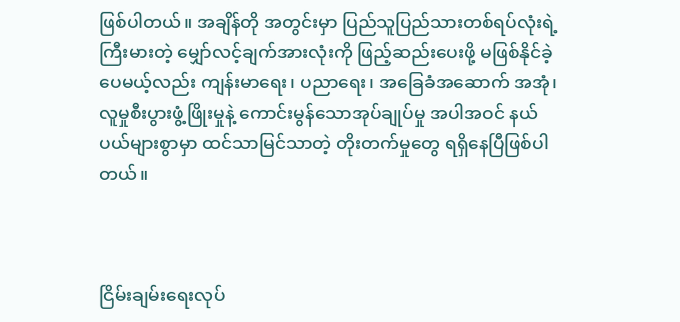ဖြစ်ပါတယ်။ အချိန်တို အတွင်းမှာ ပြည်သူပြည်သားတစ်ရပ်လုံးရဲ့ ကြီးမားတဲ့ မျှော်လင့်ချက်အားလုံးကို ဖြည့်ဆည်းပေးဖို့ မဖြစ်နိုင်ခဲ့ ပေမယ့်လည်း ကျန်းမာရေး၊ ပညာရေး၊ အခြေခံအဆောက် အအုံ၊ လူမှုစီးပွားဖွံ့ဖြိုးမှုနဲ့ ကောင်းမွန်သောအုပ်ချုပ်မှု အပါအဝင် နယ်ပယ်များစွာမှာ ထင်သာမြင်သာတဲ့ တိုးတက်မှုတွေ ရရှိနေပြီဖြစ်ပါတယ်။



ငြိမ်းချမ်းရေးလုပ်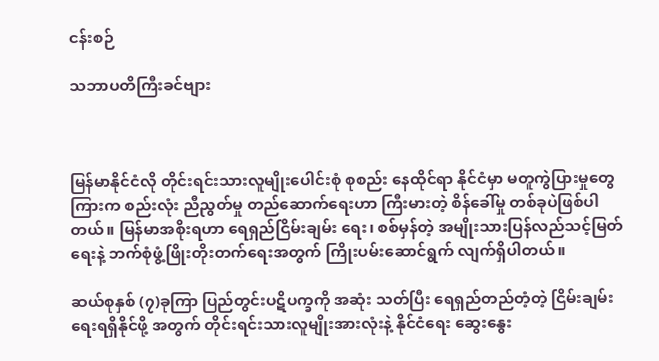ငန်းစဉ်

သဘာပတိကြီးခင်ဗျား



မြန်မာနိုင်ငံလို တိုင်းရင်းသားလူမျိုးပေါင်းစုံ စုစည်း နေထိုင်ရာ နိုင်ငံမှာ မတူကွဲပြားမှုတွေကြားက စည်းလုံး ညီညွတ်မှု တည်ဆောက်ရေးဟာ ကြီးမားတဲ့ စိန်ခေါ်မှု တစ်ခုပဲဖြစ်ပါတယ်။ မြန်မာအစိုးရဟာ ရေရှည်ငြိမ်းချမ်း ရေး၊ စစ်မှန်တဲ့ အမျိုးသားပြန်လည်သင့်မြတ်ရေးနဲ့ ဘက်စုံဖွံ့ဖြိုးတိုးတက်ရေးအတွက် ကြိုးပမ်းဆောင်ရွက် လျက်ရှိပါတယ်။

ဆယ်စုနှစ် (၇)ခုကြာ ပြည်တွင်းပဋိပက္ခကို အဆုံး သတ်ပြီး ရေရှည်တည်တံ့တဲ့ ငြိမ်းချမ်းရေးရရှိနိုင်ဖို့ အတွက် တိုင်းရင်းသားလူမျိုးအားလုံးနဲ့ နိုင်ငံရေး ဆွေးနွေး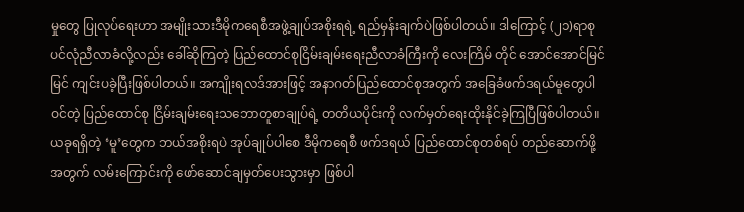မှုတွေ ပြုလုပ်ရေးဟာ အမျိုးသားဒီမိုကရေစီအဖွဲ့ချုပ်အစိုးရရဲ့ ရည်မှန်းချက်ပဲဖြစ်ပါတယ်။ ဒါကြောင့် (၂၁)ရာစု ပင်လုံညီလာခံလို့လည်း ခေါ်ဆိုကြတဲ့ ပြည်ထောင်စုငြိမ်းချမ်းရေးညီလာခံကြီးကို လေးကြိမ် တိုင် အောင်အောင်မြင်မြင် ကျင်းပခဲ့ပြီးဖြစ်ပါတယ်။ အကျိုးရလဒ်အားဖြင့် အနာဂတ်ပြည်ထောင်စုအတွက် အခြေခံဖက်ဒရယ်မူတွေပါဝင်တဲ့ ပြည်ထောင်စု ငြိမ်းချမ်းရေးသဘောတူစာချုပ်ရဲ့ တတိယပိုင်းကို လက်မှတ်ရေးထိုးနိုင်ခဲ့ကြပြီဖြစ်ပါတယ်။ ယခုရရှိတဲ့ ‘မူ’တွေက ဘယ်အစိုးရပဲ အုပ်ချုပ်ပါစေ ဒီမိုကရေစီ ဖက်ဒရယ် ပြည်ထောင်စုတစ်ရပ် တည်ဆောက်ဖို့အတွက် လမ်းကြောင်းကို ဖော်ဆောင်ချမှတ်ပေးသွားမှာ ဖြစ်ပါ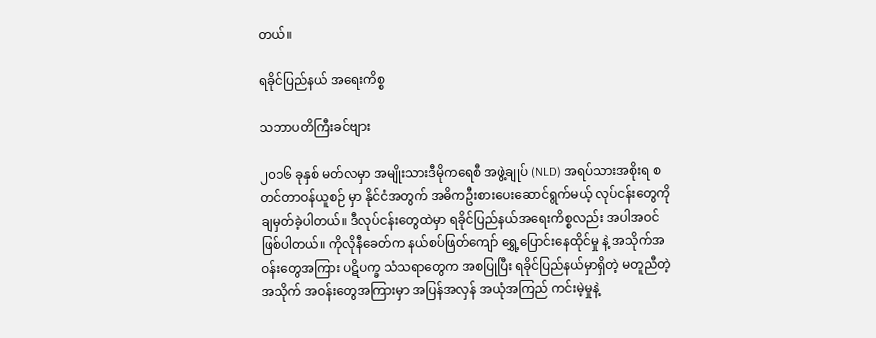တယ်။

ရခိုင်ပြည်နယ် အရေးကိစ္စ

သဘာပတိကြီးခင်ဗျား

၂၀၁၆ ခုနှစ် မတ်လမှာ အမျိုးသားဒီမိုကရေစီ အဖွဲ့ချုပ် (NLD) အရပ်သားအစိုးရ စတင်တာဝန်ယူစဉ် မှာ နိုင်ငံအတွက် အဓိကဦးစားပေးဆောင်ရွက်မယ့် လုပ်ငန်းတွေကို ချမှတ်ခဲ့ပါတယ်။ ဒီလုပ်ငန်းတွေထဲမှာ ရခိုင်ပြည်နယ်အရေးကိစ္စလည်း အပါအဝင် ဖြစ်ပါတယ်။ ကိုလိုနီခေတ်က နယ်စပ်ဖြတ်ကျော် ရွှေ့ပြောင်းနေထိုင်မှု နဲ့ အသိုက်အဝန်းတွေအကြား ပဋိပက္ခ သံသရာတွေက အစပြုပြီး ရခိုင်ပြည်နယ်မှာရှိတဲ့ မတူညီတဲ့ အသိုက် အဝန်းတွေအကြားမှာ အပြန်အလှန် အယုံအကြည် ကင်းမဲ့မှုနဲ့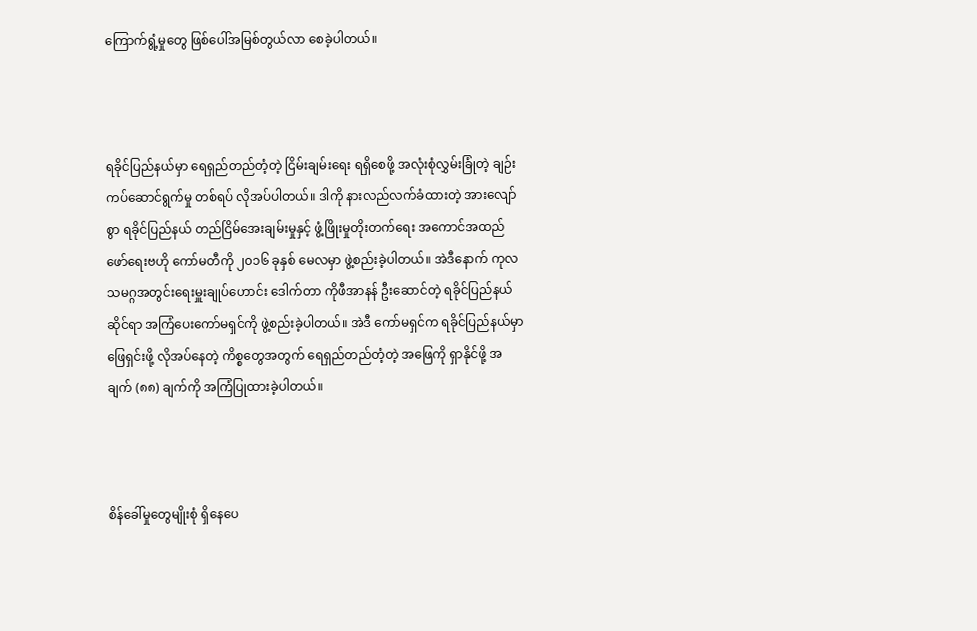ကြောက်ရွံ့မှုတွေ ဖြစ်ပေါ်အမြစ်တွယ်လာ စေခဲ့ပါတယ်။



ရခိုင်ပြည်နယ်မှာ ရေရှည်တည်တံ့တဲ့ ငြိမ်းချမ်းရေး ရရှိစေဖို့ အလုံးစုံလွှမ်းခြုံတဲ့ ချဉ်းကပ်ဆောင်ရွက်မှု တစ်ရပ် လိုအပ်ပါတယ်။ ဒါကို နားလည်လက်ခံထားတဲ့ အားလျော်စွာ ရခိုင်ပြည်နယ် တည်ငြိမ်အေးချမ်းမှုနှင့် ဖွံ့ဖြိုးမှုတိုးတက်ရေး အကောင်အထည်ဖော်ရေးဗဟို ကော်မတီကို ၂၀၁၆ ခုနှစ် မေလမှာ ဖွဲ့စည်းခဲ့ပါတယ်။ အဲဒီနောက် ကုလသမဂ္ဂအတွင်းရေးမှူးချုပ်ဟောင်း ဒေါက်တာ ကိုဖီအာနန် ဦးဆောင်တဲ့ ရခိုင်ပြည်နယ် ဆိုင်ရာ အကြံပေးကော်မရှင်ကို ဖွဲ့စည်းခဲ့ပါတယ်။ အဲဒီ ကော်မရှင်က ရခိုင်ပြည်နယ်မှာ ဖြေရှင်းဖို့ လိုအပ်နေတဲ့ ကိစ္စတွေအတွက် ရေရှည်တည်တံ့တဲ့ အဖြေကို ရှာနိုင်ဖို့ အချက် (၈၈) ချက်ကို အကြံပြုထားခဲ့ပါတယ်။



စိန်ခေါ်မှုတွေမျိုးစုံ ရှိနေပေ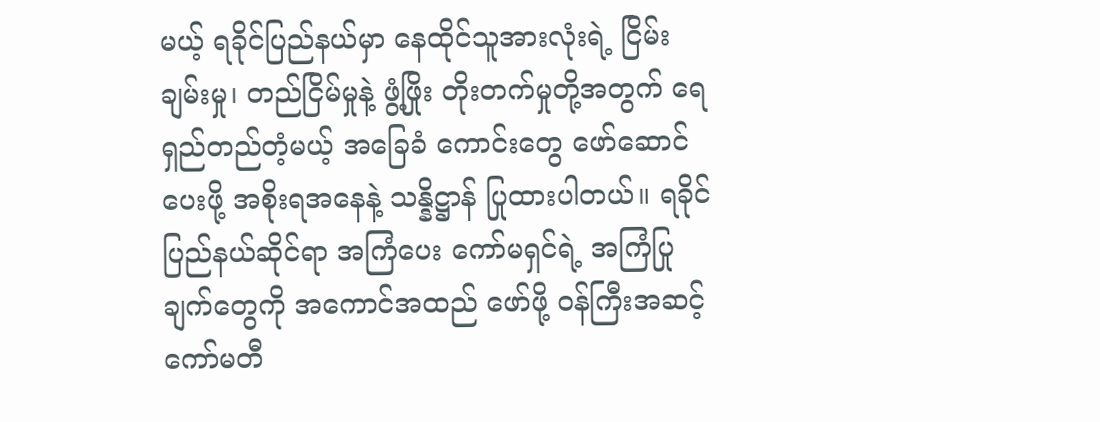မယ့် ရခိုင်ပြည်နယ်မှာ နေထိုင်သူအားလုံးရဲ့ ငြိမ်းချမ်းမှု၊ တည်ငြိမ်မှုနဲ့ ဖွံ့ဖြိုး တိုးတက်မှုတို့အတွက် ရေရှည်တည်တံ့မယ့် အခြေခံ ကောင်းတွေ ဖော်ဆောင်ပေးဖို့ အစိုးရအနေနဲ့ သန္နိဋ္ဌာန် ပြုထားပါတယ်။ ရခိုင်ပြည်နယ်ဆိုင်ရာ အကြံပေး ကော်မရှင်ရဲ့ အကြံပြုချက်တွေကို အကောင်အထည် ဖော်ဖို့ ဝန်ကြီးအဆင့် ကော်မတီ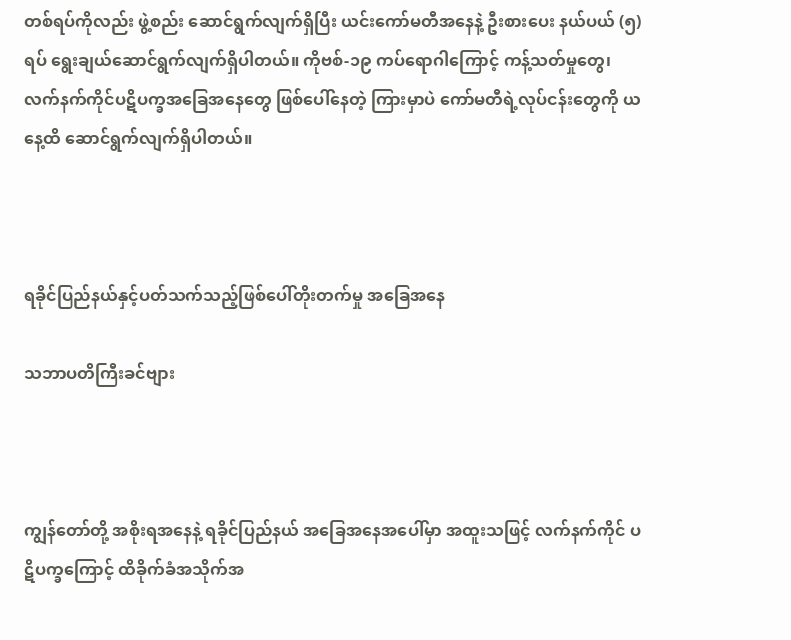တစ်ရပ်ကိုလည်း ဖွဲ့စည်း ဆောင်ရွက်လျက်ရှိပြီး ယင်းကော်မတီအနေနဲ့ ဦးစားပေး နယ်ပယ် (၅) ရပ် ရွေးချယ်ဆောင်ရွက်လျက်ရှိပါတယ်။ ကိုဗစ်-၁၉ ကပ်ရောဂါကြောင့် ကန့်သတ်မှုတွေ၊ လက်နက်ကိုင်ပဋိပက္ခအခြေအနေတွေ ဖြစ်ပေါ်နေတဲ့ ကြားမှာပဲ ကော်မတီရဲ့လုပ်ငန်းတွေကို ယနေ့ထိ ဆောင်ရွက်လျက်ရှိပါတယ်။



ရခိုင်ပြည်နယ်နှင့်ပတ်သက်သည့်ဖြစ်ပေါ်တိုးတက်မှု အခြေအနေ

သဘာပတိကြီးခင်ဗျား



ကျွန်တော်တို့ အစိုးရအနေနဲ့ ရခိုင်ပြည်နယ် အခြေအနေအပေါ်မှာ အထူးသဖြင့် လက်နက်ကိုင် ပဋိပက္ခကြောင့် ထိခိုက်ခံအသိုက်အ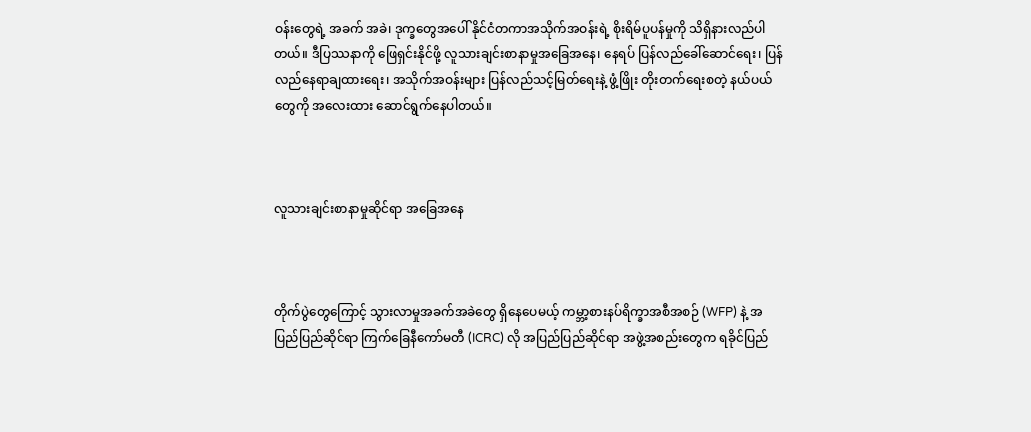ဝန်းတွေရဲ့ အခက် အခဲ၊ ဒုက္ခတွေအပေါ် နိုင်ငံတကာအသိုက်အဝန်းရဲ့ စိုးရိမ်ပူပန်မှုကို သိရှိနားလည်ပါတယ်။ ဒီပြဿနာကို ဖြေရှင်းနိုင်ဖို့ လူသားချင်းစာနာမှုအခြေအနေ၊ နေရပ် ပြန်လည်ခေါ်ဆောင်ရေး၊ ပြန်လည်နေရာချထားရေး၊ အသိုက်အဝန်းများ ပြန်လည်သင့်မြတ်ရေးနဲ့ ဖွံ့ဖြိုး တိုးတက်ရေးစတဲ့ နယ်ပယ်တွေကို အလေးထား ဆောင်ရွက်နေပါတယ်။



လူသားချင်းစာနာမှုဆိုင်ရာ အခြေအနေ



တိုက်ပွဲတွေကြောင့် သွားလာမှုအခက်အခဲတွေ ရှိနေပေမယ့် ကမ္ဘာ့စားနပ်ရိက္ခာအစီအစဉ် (WFP) နဲ့ အပြည်ပြည်ဆိုင်ရာ ကြက်ခြေနီကော်မတီ (ICRC) လို အပြည်ပြည်ဆိုင်ရာ အဖွဲ့အစည်းတွေက ရခိုင်ပြည်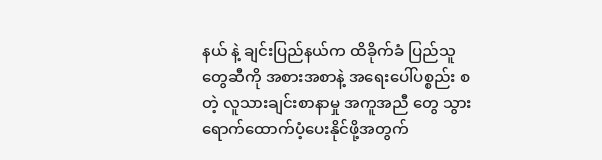နယ် နဲ့ ချင်းပြည်နယ်က ထိခိုက်ခံ ပြည်သူတွေဆီကို အစားအစာနဲ့ အရေးပေါ်ပစ္စည်း စတဲ့ လူသားချင်းစာနာမှု အကူအညီ တွေ သွားရောက်ထောက်ပံ့ပေးနိုင်ဖို့အတွက်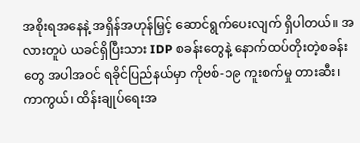အစိုးရအနေနဲ့ အရှိန်အဟုန်မြှင့် ဆောင်ရွက်ပေးလျက် ရှိပါတယ်။ အလားတူပဲ ယခင်ရှိပြီးသား IDP စခန်းတွေနဲ့ နောက်ထပ်တိုးတဲ့စခန်းတွေ အပါအဝင် ရခိုင်ပြည်နယ်မှာ ကိုဗစ်-၁၉ ကူးစက်မှု တားဆီး၊ ကာကွယ်၊ ထိန်းချုပ်ရေးအ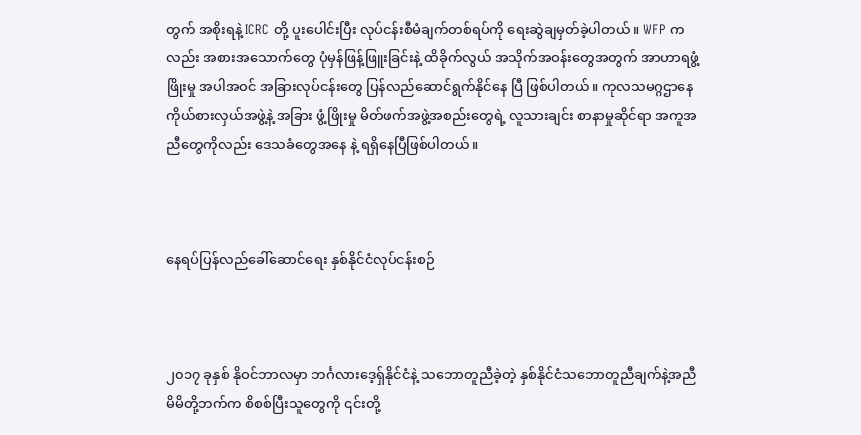တွက် အစိုးရနဲ့ ICRC တို့ ပူးပေါင်းပြီး လုပ်ငန်းစီမံချက်တစ်ရပ်ကို ရေးဆွဲချမှတ်ခဲ့ပါတယ်။ WFP ကလည်း အစားအသောက်တွေ ပုံမှန်ဖြန့်ဖြူးခြင်းနဲ့ ထိခိုက်လွယ် အသိုက်အဝန်းတွေအတွက် အာဟာရဖွံ့ဖြိုးမှု အပါအဝင် အခြားလုပ်ငန်းတွေ ပြန်လည်ဆောင်ရွက်နိုင်နေ ပြီ ဖြစ်ပါတယ်။ ကုလသမဂ္ဂဌာနေကိုယ်စားလှယ်အဖွဲ့နဲ့ အခြား ဖွံ့ဖြိုးမှု မိတ်ဖက်အဖွဲ့အစည်းတွေရဲ့ လူသားချင်း စာနာမှုဆိုင်ရာ အကူအညီတွေကိုလည်း ဒေသခံတွေအနေ နဲ့ ရရှိနေပြီဖြစ်ပါတယ်။



နေရပ်ပြန်လည်ခေါ်ဆောင်ရေး နှစ်နိုင်ငံလုပ်ငန်းစဉ်



၂၀၁၇ ခုနှစ် နိုဝင်ဘာလမှာ ဘင်္ဂလားဒေ့ရှ်နိုင်ငံနဲ့ သဘောတူညီခဲ့တဲ့ နှစ်နိုင်ငံသဘောတူညီချက်နဲ့အညီ မိမိတို့ဘက်က စိစစ်ပြီးသူတွေကို ၎င်းတို့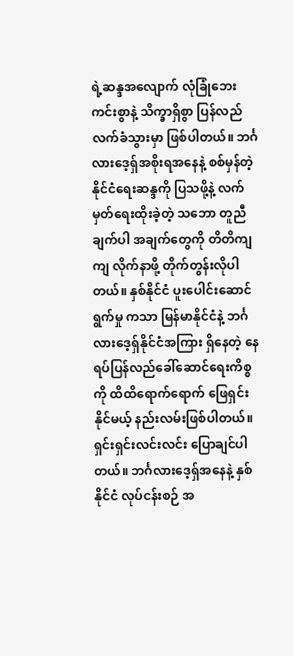ရဲ့ဆန္ဒအလျောက် လုံခြုံဘေးကင်းစွာနဲ့ သိက္ခာရှိစွာ ပြန်လည်လက်ခံသွားမှာ ဖြစ်ပါတယ်။ ဘင်္ဂလားဒေ့ရှ်အစိုးရအနေနဲ့ စစ်မှန်တဲ့ နိုင်ငံရေးဆန္ဒကို ပြသဖို့နဲ့ လက်မှတ်ရေးထိုးခဲ့တဲ့ သဘော တူညီချက်ပါ အချက်တွေကို တိတိကျကျ လိုက်နာဖို့ တိုက်တွန်းလိုပါတယ်။ နှစ်နိုင်ငံ ပူးပေါင်းဆောင်ရွက်မှု ကသာ မြန်မာနိုင်ငံနဲ့ ဘင်္ဂလားဒေ့ရှ်နိုင်ငံအကြား ရှိနေတဲ့ နေရပ်ပြန်လည်ခေါ်ဆောင်ရေးကိစ္စကို ထိထိရောက်ရောက် ဖြေရှင်းနိုင်မယ့် နည်းလမ်းဖြစ်ပါတယ်။ ရှင်းရှင်းလင်းလင်း ပြောချင်ပါတယ်။ ဘင်္ဂလားဒေ့ရှ်အနေနဲ့ နှစ်နိုင်ငံ လုပ်ငန်းစဉ် အ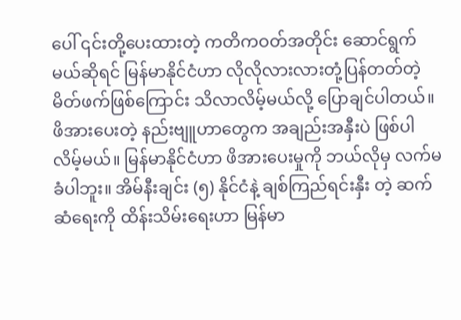ပေါ် ၎င်းတို့ပေးထားတဲ့ ကတိကဝတ်အတိုင်း ဆောင်ရွက် မယ်ဆိုရင် မြန်မာနိုင်ငံဟာ လိုလိုလားလားတုံ့ပြန်တတ်တဲ့ မိတ်ဖက်ဖြစ်ကြောင်း သိလာလိမ့်မယ်လို့ ပြောချင်ပါတယ်။ ဖိအားပေးတဲ့ နည်းဗျူဟာတွေက အချည်းအနှီးပဲ ဖြစ်ပါ လိမ့်မယ်။ မြန်မာနိုင်ငံဟာ ဖိအားပေးမှုကို ဘယ်လိုမှ လက်မခံပါဘူး။ အိမ်နီးချင်း (၅) နိုင်ငံနဲ့ ချစ်ကြည်ရင်းနှီး တဲ့ ဆက်ဆံရေးကို ထိန်းသိမ်းရေးဟာ မြန်မာ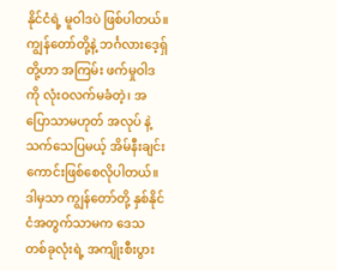နိုင်ငံရဲ့ မူဝါဒပဲ ဖြစ်ပါတယ်။ ကျွန်တော်တို့နဲ့ ဘင်္ဂလားဒေ့ရှ်တို့ဟာ အကြမ်း ဖက်မှုဝါဒကို လုံးဝလက်မခံတဲ့၊ အပြောသာမဟုတ် အလုပ် နဲ့ သက်သေပြမယ့် အိမ်နီးချင်းကောင်းဖြစ်စေလိုပါတယ်။ ဒါမှသာ ကျွန်တော်တို့ နှစ်နိုင်ငံအတွက်သာမက ဒေသ တစ်ခုလုံးရဲ့ အကျိုးစီးပွား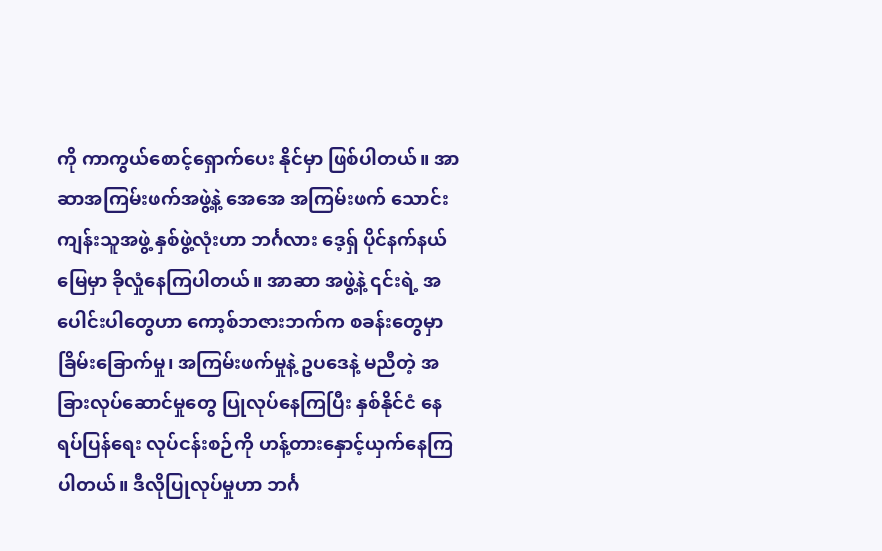ကို ကာကွယ်စောင့်ရှောက်ပေး နိုင်မှာ ဖြစ်ပါတယ်။ အာဆာအကြမ်းဖက်အဖွဲ့နဲ့ အေအေ အကြမ်းဖက် သောင်းကျန်းသူအဖွဲ့ နှစ်ဖွဲ့လုံးဟာ ဘင်္ဂလား ဒေ့ရှ် ပိုင်နက်နယ်မြေမှာ ခိုလှုံနေကြပါတယ်။ အာဆာ အဖွဲ့နဲ့ ၎င်းရဲ့ အပေါင်းပါတွေဟာ ကော့စ်ဘဇားဘက်က စခန်းတွေမှာ ခြိမ်းခြောက်မှု၊ အကြမ်းဖက်မှုနဲ့ ဥပဒေနဲ့ မညီတဲ့ အခြားလုပ်ဆောင်မှုတွေ ပြုလုပ်နေကြပြီး နှစ်နိုင်ငံ နေရပ်ပြန်ရေး လုပ်ငန်းစဉ်ကို ဟန့်တားနှောင့်ယှက်နေကြ ပါတယ်။ ဒီလိုပြုလုပ်မှုဟာ ဘင်္ဂ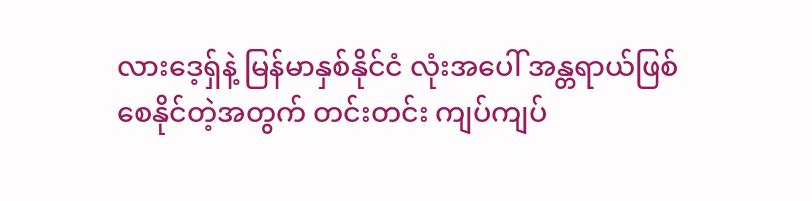လားဒေ့ရှ်နဲ့ မြန်မာနှစ်နိုင်ငံ လုံးအပေါ် အန္တရာယ်ဖြစ်စေနိုင်တဲ့အတွက် တင်းတင်း ကျပ်ကျပ်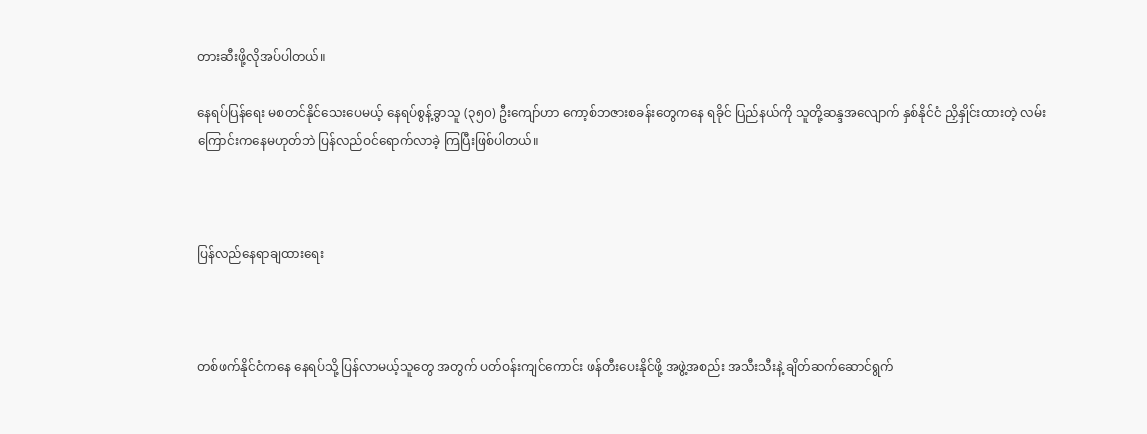တားဆီးဖို့လိုအပ်ပါတယ်။

နေရပ်ပြန်ရေး မစတင်နိုင်သေးပေမယ့် နေရပ်စွန့်ခွာသူ (၃၅၀) ဦးကျော်ဟာ ကော့စ်ဘဇားစခန်းတွေကနေ ရခိုင် ပြည်နယ်ကို သူတို့ဆန္ဒအလျောက် နှစ်နိုင်ငံ ညှိနှိုင်းထားတဲ့ လမ်းကြောင်းကနေမဟုတ်ဘဲ ပြန်လည်ဝင်ရောက်လာခဲ့ ကြပြီးဖြစ်ပါတယ်။



ပြန်လည်နေရာချထားရေး



တစ်ဖက်နိုင်ငံကနေ နေရပ်သို့ ပြန်လာမယ့်သူတွေ အတွက် ပတ်ဝန်းကျင်ကောင်း ဖန်တီးပေးနိုင်ဖို့ အဖွဲ့အစည်း အသီးသီးနဲ့ ချိတ်ဆက်ဆောင်ရွက်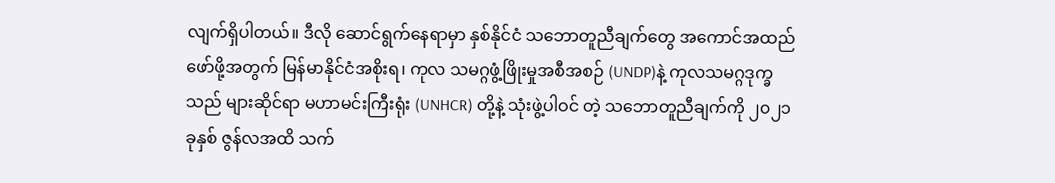လျက်ရှိပါတယ်။ ဒီလို ဆောင်ရွက်နေရာမှာ နှစ်နိုင်ငံ သဘောတူညီချက်တွေ အကောင်အထည်ဖော်ဖို့အတွက် မြန်မာနိုင်ငံအစိုးရ၊ ကုလ သမဂ္ဂဖွံ့ဖြိုးမှုအစီအစဉ် (UNDP)နဲ့ ကုလသမဂ္ဂဒုက္ခသည် များဆိုင်ရာ မဟာမင်းကြီးရုံး (UNHCR) တို့နဲ့ သုံးဖွဲ့ပါဝင် တဲ့ သဘောတူညီချက်ကို ၂၀၂၁ ခုနှစ် ဇွန်လအထိ သက်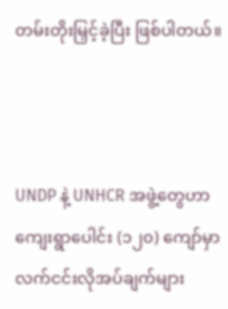တမ်းတိုးမြှင့်ခဲ့ပြီး ဖြစ်ပါတယ်။



UNDP နဲ့ UNHCR အဖွဲ့တွေဟာ ကျေးရွာပေါင်း (၁၂၀) ကျော်မှာ လက်ငင်းလိုအပ်ချက်များ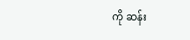ကို ဆန်း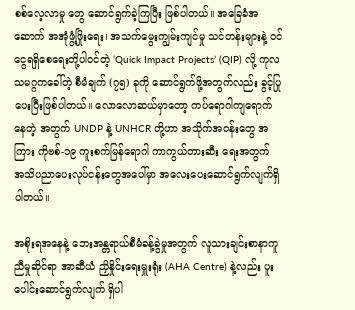စစ်လေ့လာမှု တွေ ဆောင်ရွက်ခဲ့ကြပြီး ဖြစ်ပါတယ်။ အခြေခံအဆောက် အအုံဖွံ့ဖြိုးရေး၊ အသက်မွေးကျွမ်းကျင်မှု သင်တန်းများနဲ့ ဝင်ငွေရရှိစေရေးတို့ပါဝင်တဲ့ ‘Quick Impact Projects’ (QIP) လို့ ကုလသမဂ္ဂကခေါ်တဲ့ စီမံချက် (၇၅) ခုကို ဆောင်ရွက်ဖို့အတွက်လည်း ခွင့်ပြုပေးပြီးဖြစ်ပါတယ်။ လောလောဆယ်မှာတော့ ကပ်ရောဂါကျရောက်နေတဲ့ အတွက် UNDP နဲ့ UNHCR တို့ဟာ အသိုက်အဝန်းတွေ အကြား ကိုဗစ်-၁၉ ကူးစက်မြန်ရောဂါ ကာကွယ်တားဆီး ရေးအတွက် အသိပညာပေးလုပ်ငန်းတွေအပေါ်မှာ အလေးပေးဆောင်ရွက်လျက်ရှိပါတယ်။

အစိုးရအနေနဲ့ ဘေးအန္တရာယ်စီမံခန့်ခွဲမှုအတွက် လူသားချင်းစာနာကူညီမှုဆိုင်ရာ အာဆီယံ ညှိနှိုင်းရေးမှူးရုံး (AHA Centre) နဲ့လည်း ပူးပေါင်းဆောင်ရွက်လျက် ရှိပါ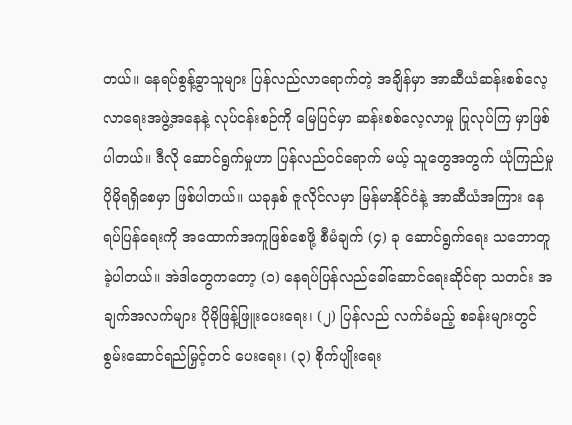တယ်။ နေရပ်စွန့်ခွာသူများ ပြန်လည်လာရောက်တဲ့ အချိန်မှာ အာဆီယံဆန်းစစ်လေ့လာရေးအဖွဲ့အနေနဲ့ လုပ်ငန်းစဉ်ကို မြေပြင်မှာ ဆန်းစစ်လေ့လာမှု ပြုလုပ်ကြ မှာဖြစ်ပါတယ်။ ဒီလို ဆောင်ရွက်မှုဟာ ပြန်လည်ဝင်ရောက် မယ့် သူတွေအတွက် ယုံကြည်မှုပိုမိုရရှိစေမှာ ဖြစ်ပါတယ်။ ယခုနှစ် ဇူလိုင်လမှာ မြန်မာနိုင်ငံနဲ့ အာဆီယံအကြား နေရပ်ပြန်ရေးကို အထောက်အကူဖြစ်စေဖို့ စီမံချက် (၄) ခု ဆောင်ရွက်ရေး သဘောတူခဲ့ပါတယ်။ အဲဒါတွေကတော့ (၁) နေရပ်ပြန်လည်ခေါ်ဆောင်ရေးဆိုင်ရာ သတင်း အချက်အလက်များ ပိုမိုဖြန့်ဖြူးပေးရေး၊ (၂) ပြန်လည် လက်ခံမည့် စခန်းများတွင် စွမ်းဆောင်ရည်မြှင့်တင် ပေးရေး၊ (၃) စိုက်ပျိုးရေး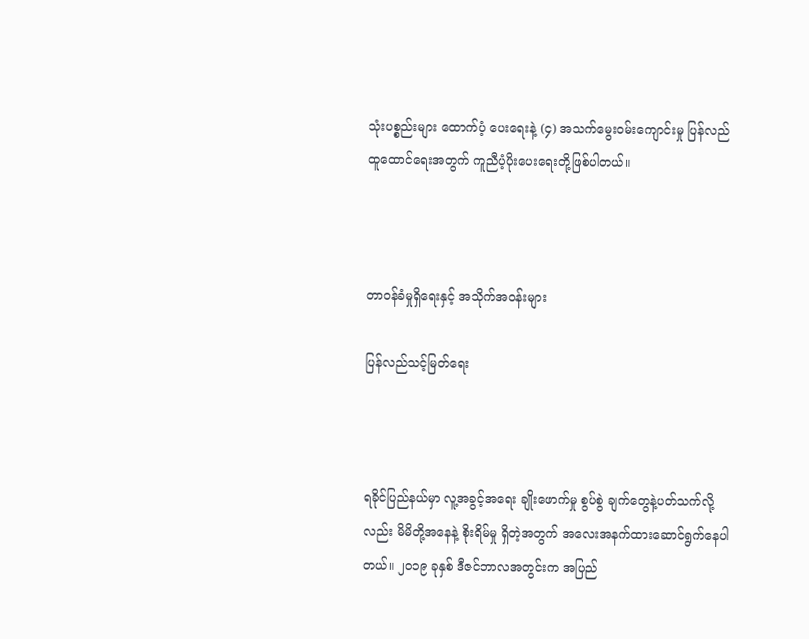သုံးပစ္စည်းများ ထောက်ပံ့ ပေးရေးနဲ့ (၄) အသက်မွေးဝမ်းကျောင်းမှု ပြန်လည် ထူထောင်ရေးအတွက် ကူညီပံ့ပိုးပေးရေးတို့ဖြစ်ပါတယ်။



တာဝန်ခံမှုရှိရေးနှင့် အသိုက်အဝန်းများ

ပြန်လည်သင့်မြတ်ရေး



ရခိုင်ပြည်နယ်မှာ လူ့အခွင့်အရေး ချိုးဖောက်မှု စွပ်စွဲ ချက်တွေနဲ့ပတ်သက်လို့လည်း မိမိတို့အနေနဲ့ စိုးရိမ်မှု ရှိတဲ့အတွက် အလေးအနက်ထားဆောင်ရွက်နေပါတယ်။ ၂၀၁၉ ခုနှစ် ဒီဇင်ဘာလအတွင်းက အပြည်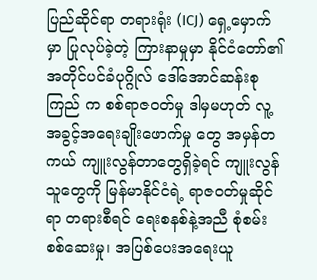ပြည်ဆိုင်ရာ တရားရုံး (ICJ) ရှေ့မှောက်မှာ ပြုလုပ်ခဲ့တဲ့ ကြားနာမှုမှာ နိုင်ငံတော်၏ အတိုင်ပင်ခံပုဂ္ဂိုလ် ဒေါ်အောင်ဆန်းစုကြည် က စစ်ရာဇဝတ်မှု ဒါမှမဟုတ် လူ့အခွင့်အရေးချိုးဖောက်မှု တွေ အမှန်တကယ် ကျူးလွန်တာတွေရှိခဲ့ရင် ကျူးလွန် သူတွေကို မြန်မာနိုင်ငံရဲ့ ရာဇဝတ်မှုဆိုင်ရာ တရားစီရင် ရေးစနစ်နဲ့အညီ စုံစမ်းစစ်ဆေးမှု၊ အပြစ်ပေးအရေးယူ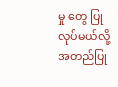မှု တွေ ပြုလုပ်မယ်လို့ အတည်ပြု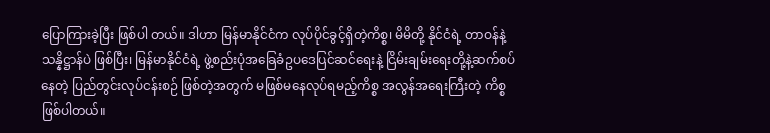ပြောကြားခဲ့ပြီး ဖြစ်ပါ တယ်။ ဒါဟာ မြန်မာနိုင်ငံက လုပ်ပိုင်ခွင့်ရှိတဲ့ကိစ္စ၊ မိမိတို့ နိုင်ငံရဲ့ တာဝန်နဲ့ သန္နိဋ္ဌာန်ပဲ ဖြစ်ပြီး၊ မြန်မာနိုင်ငံရဲ့ ဖွဲ့စည်းပုံအခြေခံဥပဒေပြင်ဆင်ရေးနဲ့ ငြိမ်းချမ်းရေးတို့နဲ့ဆက်စပ်နေတဲ့ ပြည်တွင်းလုပ်ငန်းစဉ် ဖြစ်တဲ့အတွက် မဖြစ်မနေလုပ်ရမည့်ကိစ္စ အလွန်အရေးကြီးတဲ့ ကိစ္စ ဖြစ်ပါတယ်။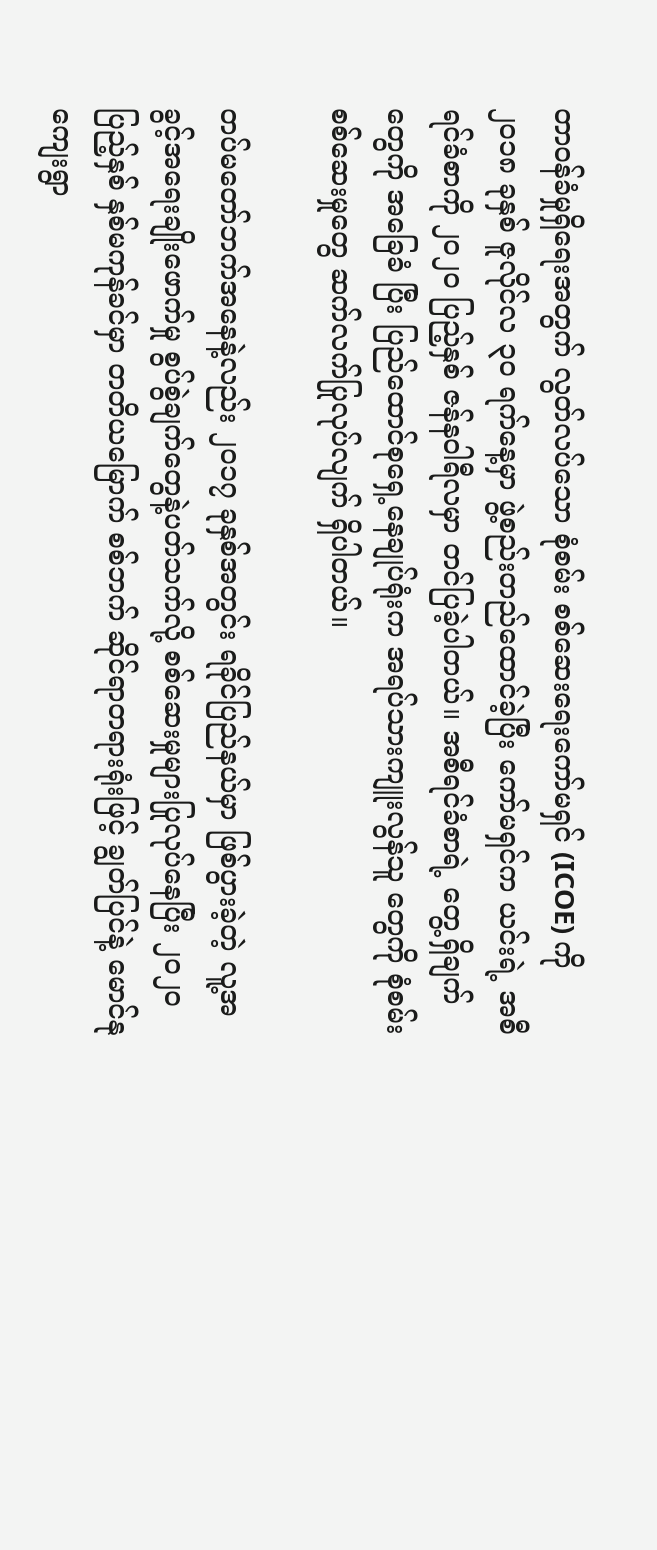တာဝန်ခံမှုရှိရေးအတွက် လွတ်လပ်သော စုံစမ်း စစ်ဆေးရေးကော်မရှင် (ICOE) ကို ၂၀၁၈ ခုနှစ် ဇူလိုင်လ ၃၀ ရက်နေ့မှာ ဖွဲ့စည်းတည်ထောင်ခဲ့ပြီး ကော်မရှင်က ယင်းရဲ့ အစီရင်ခံစာကို ၂၀၂၀ ပြည့်နှစ် ဇန်နဝါရီလမှာ တင်ပြခဲ့ပါတယ်။ အစီရင်ခံစာရဲ့ တွေ့ရှိချက်တွေကို အခြေခံ ပြီး ပြည်ထောင်စုရှေ့နေချုပ်ရုံးက အရပ်သားကျူးလွန်သူ တွေကို စုံစမ်းစစ်ဆေးမှုတွေ ဆက်လက်ပြုလုပ်လျက် ရှိပါတယ်။

တပ်မတော်ဘက်အနေနဲ့လည်း ၂၀၁၇ ခုနှစ်အတွင်း ရခိုင်ပြည်နယ်မှာ ဖြစ်ပွားခဲ့တဲ့ လူ့အခွင့်အရေးချိုးဖောက်မှု စွပ်စွဲချက်တွေနဲ့ပတ်သက်လို့ စစ်ဆေးမှုများပြုလုပ်နေပြီး ၂၀၂၀ ပြည့်နှစ် နှစ်မကုန်ခင်မှာ တတိယမြောက် စစ်ဘက် ဆိုင်ရာတရားရုံးဖြင့် ချွတ်ပြင်နဲ့ မောင်နုကျေးရွာ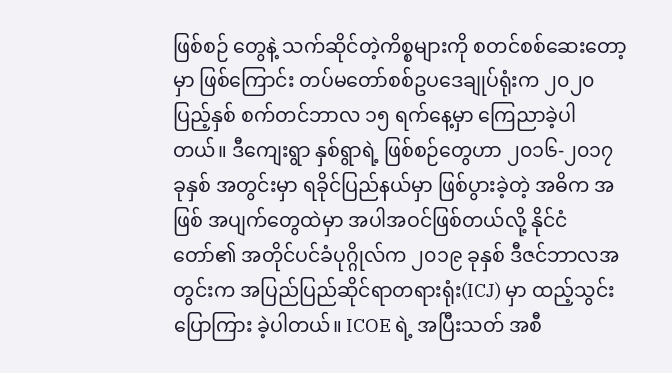ဖြစ်စဉ် တွေနဲ့ သက်ဆိုင်တဲ့ကိစ္စများကို စတင်စစ်ဆေးတော့မှာ ဖြစ်ကြောင်း တပ်မတော်စစ်ဥပဒေချုပ်ရုံးက ၂၀၂၀ ပြည့်နှစ် စက်တင်ဘာလ ၁၅ ရက်နေ့မှာ ကြေညာခဲ့ပါတယ်။ ဒီကျေးရွာ နှစ်ရွာရဲ့ ဖြစ်စဉ်တွေဟာ ၂၀၁၆-၂၀၁၇ ခုနှစ် အတွင်းမှာ ရခိုင်ပြည်နယ်မှာ ဖြစ်ပွားခဲ့တဲ့ အဓိက အဖြစ် အပျက်တွေထဲမှာ အပါအဝင်ဖြစ်တယ်လို့ နိုင်ငံတော်၏ အတိုင်ပင်ခံပုဂ္ဂိုလ်က ၂၀၁၉ ခုနှစ် ဒီဇင်ဘာလအတွင်းက အပြည်ပြည်ဆိုင်ရာတရားရုံး(ICJ) မှာ ထည့်သွင်းပြောကြား ခဲ့ပါတယ်။ ICOE ရဲ့ အပြီးသတ် အစီ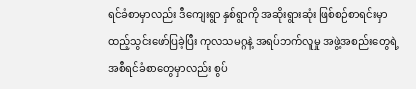ရင်ခံစာမှာလည်း ဒီကျေးရွာ နှစ်ရွာကို အဆိုးရွားဆုံး ဖြစ်စဉ်စာရင်းမှာ ထည့်သွင်းဖော်ပြခဲ့ပြီး ကုလသမဂ္ဂနဲ့ အရပ်ဘက်လူမှု အဖွဲ့အစည်းတွေရဲ့ အစီရင်ခံစာတွေမှာလည်း စွပ်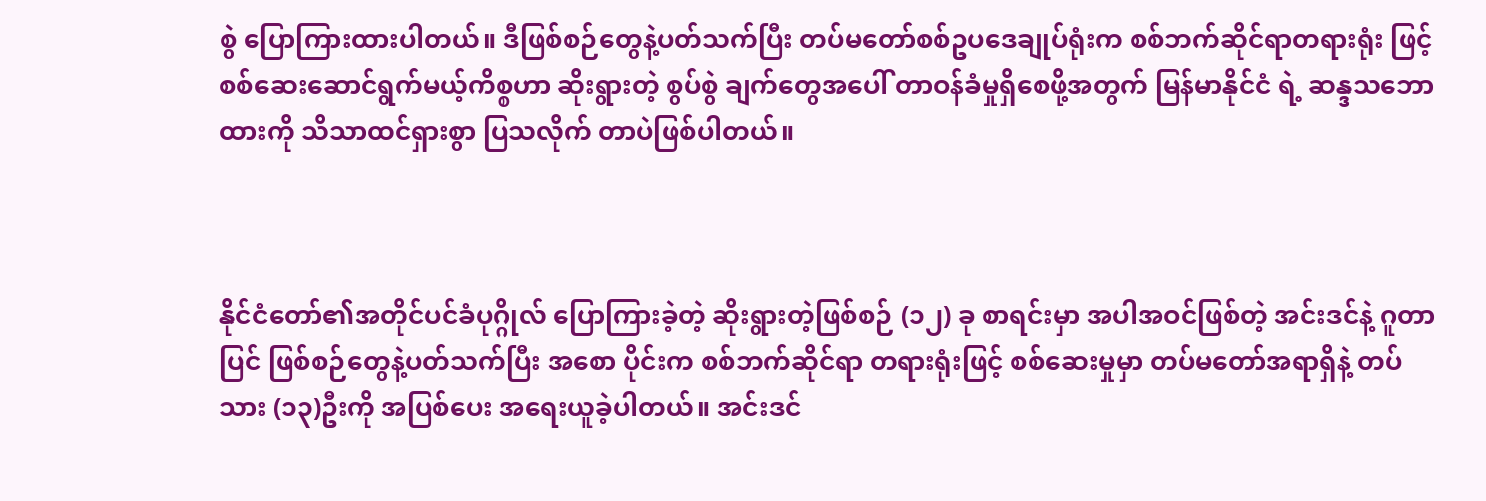စွဲ ပြောကြားထားပါတယ်။ ဒီဖြစ်စဉ်တွေနဲ့ပတ်သက်ပြီး တပ်မတော်စစ်ဥပဒေချုပ်ရုံးက စစ်ဘက်ဆိုင်ရာတရားရုံး ဖြင့် စစ်ဆေးဆောင်ရွက်မယ့်ကိစ္စဟာ ဆိုးရွားတဲ့ စွပ်စွဲ ချက်တွေအပေါ် တာဝန်ခံမှုရှိစေဖို့အတွက် မြန်မာနိုင်ငံ ရဲ့ ဆန္ဒသဘောထားကို သိသာထင်ရှားစွာ ပြသလိုက် တာပဲဖြစ်ပါတယ်။



နိုင်ငံတော်၏အတိုင်ပင်ခံပုဂ္ဂိုလ် ပြောကြားခဲ့တဲ့ ဆိုးရွားတဲ့ဖြစ်စဉ် (၁၂) ခု စာရင်းမှာ အပါအဝင်ဖြစ်တဲ့ အင်းဒင်နဲ့ ဂူတာပြင် ဖြစ်စဉ်တွေနဲ့ပတ်သက်ပြီး အစော ပိုင်းက စစ်ဘက်ဆိုင်ရာ တရားရုံးဖြင့် စစ်ဆေးမှုမှာ တပ်မတော်အရာရှိနဲ့ တပ်သား (၁၃)ဦးကို အပြစ်ပေး အရေးယူခဲ့ပါတယ်။ အင်းဒင်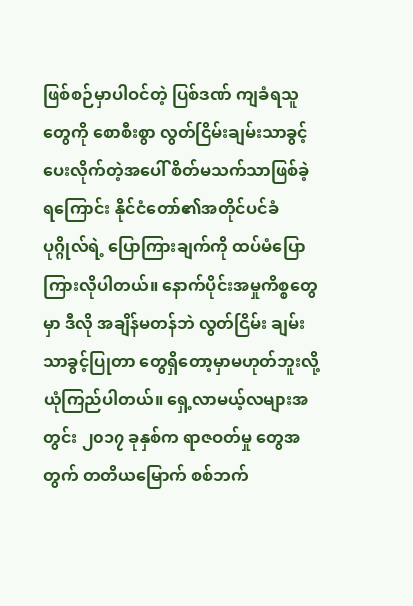ဖြစ်စဉ်မှာပါဝင်တဲ့ ပြစ်ဒဏ် ကျခံရသူတွေကို စောစီးစွာ လွတ်ငြိမ်းချမ်းသာခွင့် ပေးလိုက်တဲ့အပေါ် စိတ်မသက်သာဖြစ်ခဲ့ရကြောင်း နိုင်ငံတော်၏အတိုင်ပင်ခံပုဂ္ဂိုလ်ရဲ့ ပြောကြားချက်ကို ထပ်မံပြောကြားလိုပါတယ်။ နောက်ပိုင်းအမှုကိစ္စတွေ မှာ ဒီလို အချိန်မတန်ဘဲ လွတ်ငြိမ်း ချမ်းသာခွင့်ပြုတာ တွေရှိတော့မှာမဟုတ်ဘူးလို့ ယုံကြည်ပါတယ်။ ရှေ့လာမယ့်လများအတွင်း ၂၀၁၇ ခုနှစ်က ရာဇဝတ်မှု တွေအတွက် တတိယမြောက် စစ်ဘက်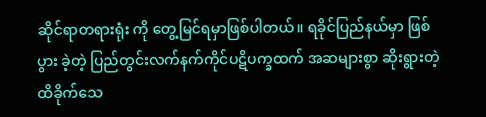ဆိုင်ရာတရားရုံး ကို တွေ့မြင်ရမှာဖြစ်ပါတယ်။ ရခိုင်ပြည်နယ်မှာ ဖြစ်ပွား ခဲ့တဲ့ ပြည်တွင်းလက်နက်ကိုင်ပဋိပက္ခထက် အဆများစွာ ဆိုးရွားတဲ့ ထိခိုက်သေ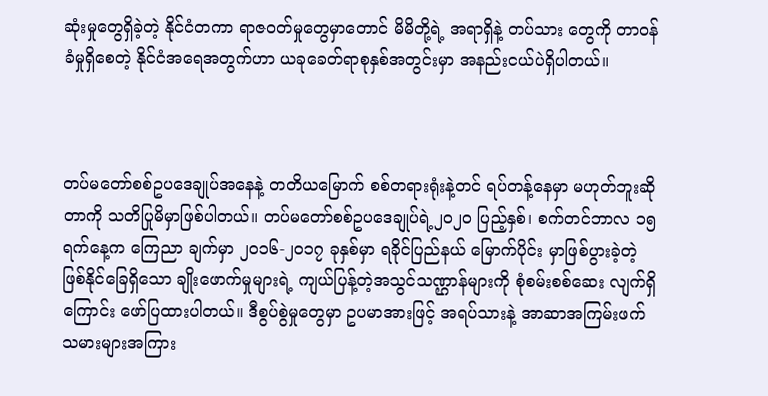ဆုံးမှုတွေရှိခဲ့တဲ့ နိုင်ငံတကာ ရာဇဝတ်မှုတွေမှာတောင် မိမိတို့ရဲ့ အရာရှိနဲ့ တပ်သား တွေကို တာဝန်ခံမှုရှိစေတဲ့ နိုင်ငံအရေအတွက်ဟာ ယခုခေတ်ရာစုနှစ်အတွင်းမှာ အနည်းငယ်ပဲရှိပါတယ်။



တပ်မတော်စစ်ဥပဒေချုပ်အနေနဲ့ တတိယမြောက် စစ်တရားရုံးနဲ့တင် ရပ်တန့်နေမှာ မဟုတ်ဘူးဆိုတာကို သတိပြုမိမှာဖြစ်ပါတယ်။ တပ်မတော်စစ်ဥပဒေချုပ်ရဲ့၂၀၂၀ ပြည့်နှစ်၊ စက်တင်ဘာလ ၁၅ ရက်နေ့က ကြေညာ ချက်မှာ ၂၀၁၆-၂၀၁၇ ခုနှစ်မှာ ရခိုင်ပြည်နယ် မြောက်ပိုင်း မှာဖြစ်ပွားခဲ့တဲ့ ဖြစ်နိုင်ခြေရှိသော ချိုးဖောက်မှုများရဲ့ ကျယ်ပြန့်တဲ့အသွင်သဏ္ဌာန်များကို စုံစမ်းစစ်ဆေး လျက်ရှိကြောင်း ဖော်ပြထားပါတယ်။ ဒီစွပ်စွဲမှုတွေမှာ ဥပမာအားဖြင့် အရပ်သားနဲ့ အာဆာအကြမ်းဖက် သမားများအကြား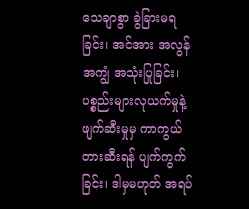သေချာစွာ ခွဲခြားမရခြင်း၊ အင်အား အလွန်အကျွံ အသုံးပြုခြင်း၊ ပစ္စည်းများလုယက်မှုနဲ့ ဖျက်ဆီးမှုမှ ကာကွယ်တားဆီးရန် ပျက်ကွက်ခြင်း၊ ဒါမှမဟုတ် အရပ်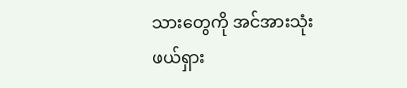သားတွေကို အင်အားသုံးဖယ်ရှား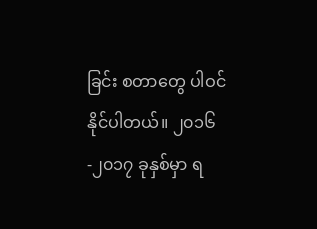ခြင်း စတာတွေ ပါဝင်နိုင်ပါတယ်။ ၂၀၁၆-၂၀၁၇ ခုနှစ်မှာ ရ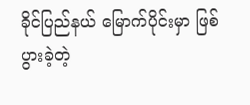ခိုင်ပြည်နယ် မြောက်ပိုင်းမှာ ဖြစ်ပွားခဲ့တဲ့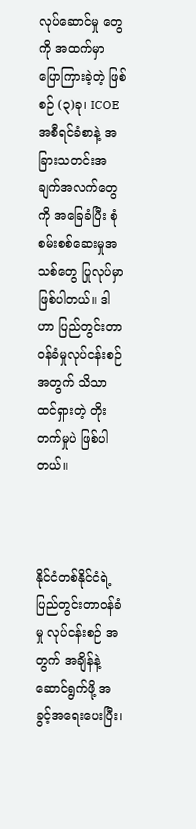လုပ်ဆောင်မှု တွေကို အထက်မှာ ပြောကြားခဲ့တဲ့ ဖြစ်စဉ် (၃)ခု၊ ICOE အစီရင်ခံစာနဲ့ အခြားသတင်းအချက်အလက်တွေကို အခြေခံပြီး စုံစမ်းစစ်ဆေးမှုအသစ်တွေ ပြုလုပ်မှာ ဖြစ်ပါတယ်။ ဒါဟာ ပြည်တွင်းတာဝန်ခံမှုလုပ်ငန်းစဉ် အတွက် သိသာထင်ရှားတဲ့ တိုးတက်မှုပဲ ဖြစ်ပါတယ်။



နိုင်ငံတစ်နိုင်ငံရဲ့ ပြည်တွင်းတာဝန်ခံမှု လုပ်ငန်းစဉ် အတွက် အချိန်နဲ့ ဆောင်ရွက်ဖို့ အခွင့်အရေးပေးပြီး၊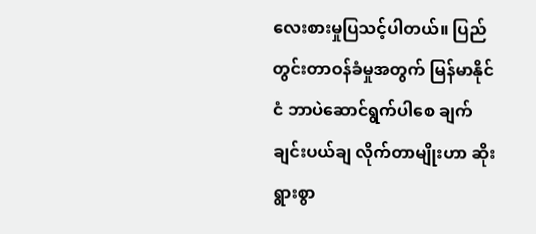လေးစားမှုပြသင့်ပါတယ်။ ပြည်တွင်းတာဝန်ခံမှုအတွက် မြန်မာနိုင်ငံ ဘာပဲဆောင်ရွက်ပါစေ ချက်ချင်းပယ်ချ လိုက်တာမျိုးဟာ ဆိုးရွားစွာ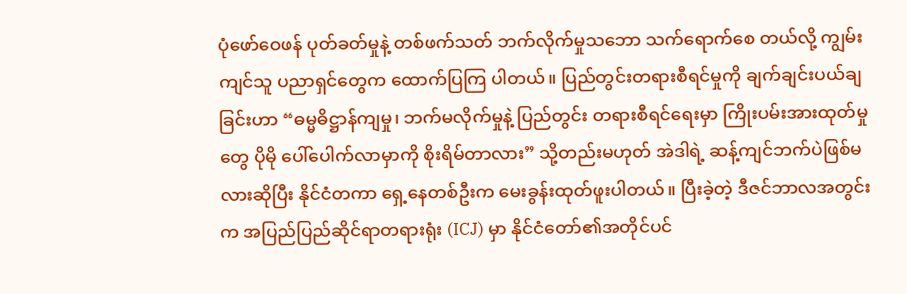ပုံဖော်ဝေဖန် ပုတ်ခတ်မှုနဲ့ တစ်ဖက်သတ် ဘက်လိုက်မှုသဘော သက်ရောက်စေ တယ်လို့ ကျွမ်းကျင်သူ ပညာရှင်တွေက ထောက်ပြကြ ပါတယ်။ ပြည်တွင်းတရားစီရင်မှုကို ချက်ချင်းပယ်ချ ခြင်းဟာ “ဓမ္မဓိဋ္ဌာန်ကျမှု၊ ဘက်မလိုက်မှုနဲ့ ပြည်တွင်း တရားစီရင်ရေးမှာ ကြိုးပမ်းအားထုတ်မှုတွေ ပိုမို ပေါ်ပေါက်လာမှာကို စိုးရိမ်တာလား” သို့တည်းမဟုတ် အဲဒါရဲ့ ဆန့်ကျင်ဘက်ပဲဖြစ်မလားဆိုပြီး နိုင်ငံတကာ ရှေ့နေတစ်ဦးက မေးခွန်းထုတ်ဖူးပါတယ်။ ပြီးခဲ့တဲ့ ဒီဇင်ဘာလအတွင်းက အပြည်ပြည်ဆိုင်ရာတရားရုံး (ICJ) မှာ နိုင်ငံတော်၏အတိုင်ပင်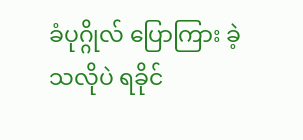ခံပုဂ္ဂိုလ် ပြောကြား ခဲ့သလိုပဲ ရခိုင်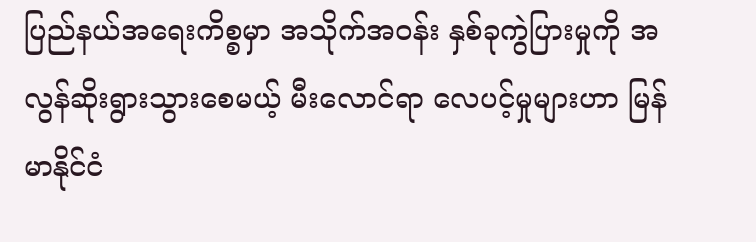ပြည်နယ်အရေးကိစ္စမှာ အသိုက်အဝန်း နှစ်ခုကွဲပြားမှုကို အလွန်ဆိုးရွားသွားစေမယ့် မီးလောင်ရာ လေပင့်မှုများဟာ မြန်မာနိုင်ငံ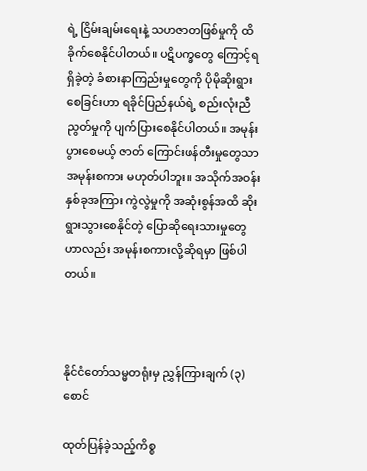ရဲ့ ငြိမ်းချမ်းရေးနဲ့ သဟဇာတဖြစ်မှုကို ထိခိုက်စေနိုင်ပါတယ်။ ပဋိပက္ခတွေ ကြောင့်ရရှိခဲ့တဲ့ ခံစားနာကြည်းမှုတွေကို ပိုမိုဆိုးရွား စေခြင်းဟာ ရခိုင်ပြည်နယ်ရဲ့ စည်းလုံးညီညွတ်မှုကို ပျက်ပြားစေနိုင်ပါတယ်။ အမုန်းပွားစေမယ့် ဇာတ် ကြောင်းဖန်တီးမှုတွေသာ အမုန်းစကား မဟုတ်ပါဘူး။ အသိုက်အဝန်းနှစ်ခုအကြား ကွဲလွဲမှုကို အဆုံးစွန်အထိ ဆိုးရွားသွားစေနိုင်တဲ့ ပြောဆိုရေးသားမှုတွေဟာလည်း အမုန်းစကားလို့ဆိုရမှာ ဖြစ်ပါတယ်။



နိုင်ငံတော်သမ္မတရုံးမှ ညွှန်ကြားချက် (၃)စောင်

ထုတ်ပြန်ခဲ့သည့်ကိစ္စ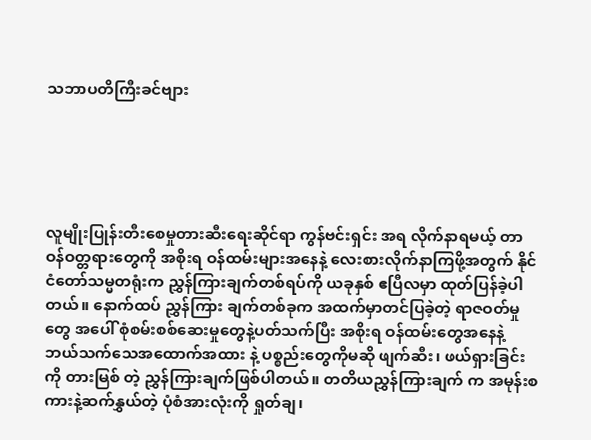သဘာပတိကြီးခင်ဗျား





လူမျိုးပြုန်းတီးစေမှုတားဆီးရေးဆိုင်ရာ ကွန်ဗင်းရှင်း အရ လိုက်နာရမယ့် တာဝန်ဝတ္တရားတွေကို အစိုးရ ဝန်ထမ်းများအနေနဲ့ လေးစားလိုက်နာကြဖို့အတွက် နိုင်ငံတော်သမ္မတရုံးက ညွှန်ကြားချက်တစ်ရပ်ကို ယခုနှစ် ဧပြီလမှာ ထုတ်ပြန်ခဲ့ပါတယ်။ နောက်ထပ် ညွှန်ကြား ချက်တစ်ခုက အထက်မှာတင်ပြခဲ့တဲ့ ရာဇဝတ်မှုတွေ အပေါ် စုံစမ်းစစ်ဆေးမှုတွေနဲ့ပတ်သက်ပြီး အစိုးရ ဝန်ထမ်းတွေအနေနဲ့ ဘယ်သက်သေအထောက်အထား နဲ့ ပစ္စည်းတွေကိုမဆို ဖျက်ဆီး၊ ဖယ်ရှားခြင်းကို တားမြစ် တဲ့ ညွှန်ကြားချက်ဖြစ်ပါတယ်။ တတိယညွှန်ကြားချက် က အမုန်းစကားနဲ့ဆက်နွှယ်တဲ့ ပုံစံအားလုံးကို ရှုတ်ချ၊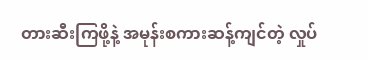တားဆီးကြဖို့နဲ့ အမုန်းစကားဆန့်ကျင်တဲ့ လှုပ်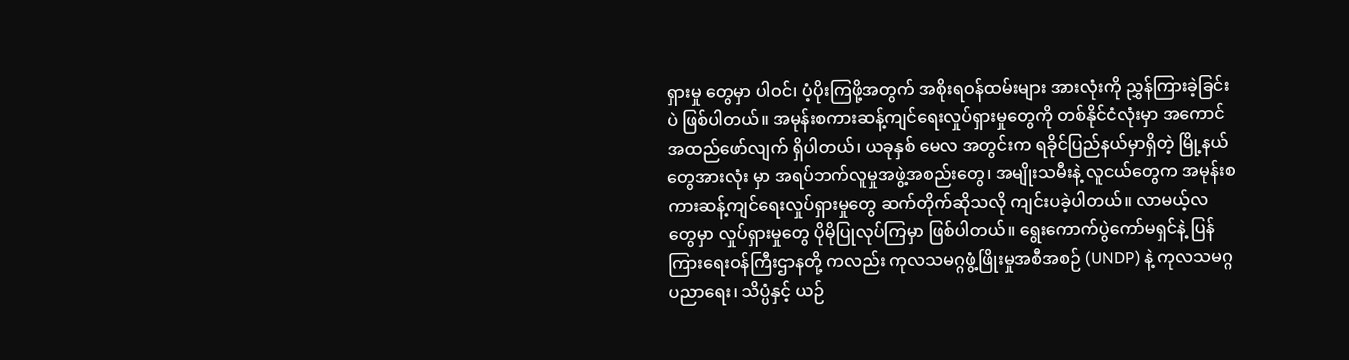ရှားမှု တွေမှာ ပါဝင်၊ ပံ့ပိုးကြဖို့အတွက် အစိုးရဝန်ထမ်းများ အားလုံးကို ညွှန်ကြားခဲ့ခြင်းပဲ ဖြစ်ပါတယ်။ အမုန်းစကားဆန့်ကျင်ရေးလှုပ်ရှားမှုတွေကို တစ်နိုင်ငံလုံးမှာ အကောင်အထည်ဖော်လျက် ရှိပါတယ်၊ ယခုနှစ် မေလ အတွင်းက ရခိုင်ပြည်နယ်မှာရှိတဲ့ မြို့နယ်တွေအားလုံး မှာ အရပ်ဘက်လူမှုအဖွဲ့အစည်းတွေ၊ အမျိုးသမီးနဲ့ လူငယ်တွေက အမုန်းစကားဆန့်ကျင်ရေးလှုပ်ရှားမှုတွေ ဆက်တိုက်ဆိုသလို ကျင်းပခဲ့ပါတယ်။ လာမယ့်လ တွေမှာ လှုပ်ရှားမှုတွေ ပိုမိုပြုလုပ်ကြမှာ ဖြစ်ပါတယ်။ ရွေးကောက်ပွဲကော်မရှင်နဲ့ ပြန်ကြားရေးဝန်ကြီးဌာနတို့ ကလည်း ကုလသမဂ္ဂဖွံ့ဖြိုးမှုအစီအစဉ် (UNDP) နဲ့ ကုလသမဂ္ဂ ပညာရေး၊ သိပ္ပံနှင့် ယဉ်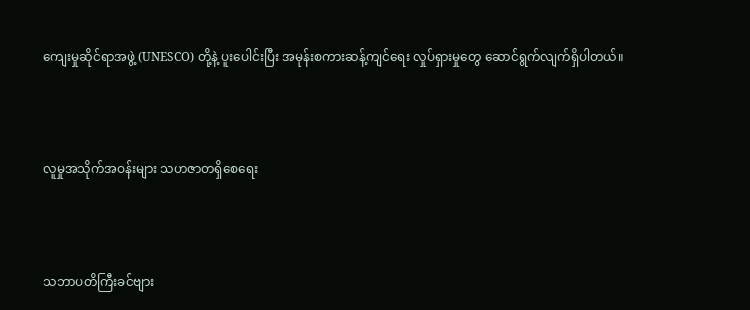ကျေးမှုဆိုင်ရာအဖွဲ့ (UNESCO) တို့နဲ့ ပူးပေါင်းပြီး အမုန်းစကားဆန့်ကျင်ရေး လှုပ်ရှားမှုတွေ ဆောင်ရွက်လျက်ရှိပါတယ်။



လူမှုအသိုက်အဝန်းများ သဟဇာတရှိစေရေး



သဘာပတိကြီးခင်ဗျား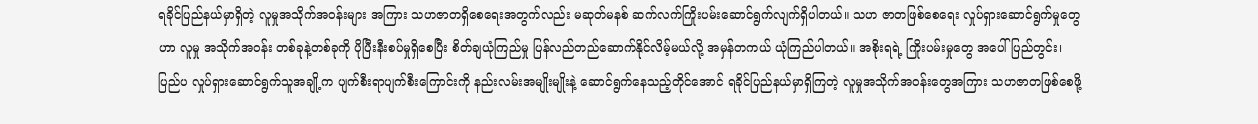ရခိုင်ပြည်နယ်မှာရှိတဲ့ လူမှုအသိုက်အဝန်းများ အကြား သဟဇာတရှိစေရေးအတွက်လည်း မဆုတ်မနစ် ဆက်လက်ကြိုးပမ်းဆောင်ရွက်လျက်ရှိပါတယ်။ သဟ ဇာတဖြစ်စေရေး လှုပ်ရှားဆောင်ရွက်မှုတွေဟာ လူမှု အသိုက်အဝန်း တစ်ခုနဲ့တစ်ခုကို ပိုပြီးနီးစပ်မှုရှိစေပြီး စိတ်ချယုံကြည်မှု ပြန်လည်တည်ဆောက်နိုင်လိမ့်မယ်လို့ အမှန်တကယ် ယုံကြည်ပါတယ်။ အစိုးရရဲ့ ကြိုးပမ်းမှုတွေ အပေါ် ပြည်တွင်း၊ ပြည်ပ လှုပ်ရှားဆောင်ရွက်သူအချို့က ပျက်စီးရာပျက်စီးကြောင်းကို နည်းလမ်းအမျိုးမျိုးနဲ့ ဆောင်ရွက်နေသည့်တိုင်အောင် ရခိုင်ပြည်နယ်မှာရှိကြတဲ့ လူမှုအသိုက်အဝန်းတွေအကြား သဟဇာတဖြစ်စေဖို့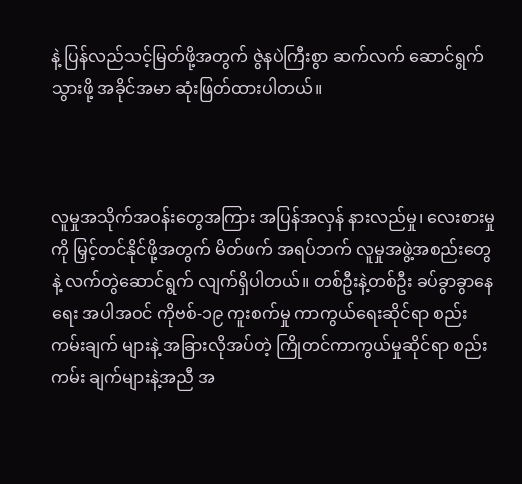နဲ့ ပြန်လည်သင့်မြတ်ဖို့အတွက် ဇွဲနပဲကြီးစွာ ဆက်လက် ဆောင်ရွက်သွားဖို့ အခိုင်အမာ ဆုံးဖြတ်ထားပါတယ်။



လူမှုအသိုက်အဝန်းတွေအကြား အပြန်အလှန် နားလည်မှု၊ လေးစားမှုကို မြှင့်တင်နိုင်ဖို့အတွက် မိတ်ဖက် အရပ်ဘက် လူမှုအဖွဲ့အစည်းတွေနဲ့ လက်တွဲဆောင်ရွက် လျက်ရှိပါတယ်။ တစ်ဦးနဲ့တစ်ဦး ခပ်ခွာခွာနေရေး အပါအဝင် ကိုဗစ်-၁၉ ကူးစက်မှု ကာကွယ်ရေးဆိုင်ရာ စည်းကမ်းချက် များနဲ့ အခြားလိုအပ်တဲ့ ကြိုတင်ကာကွယ်မှုဆိုင်ရာ စည်းကမ်း ချက်များနဲ့အညီ အ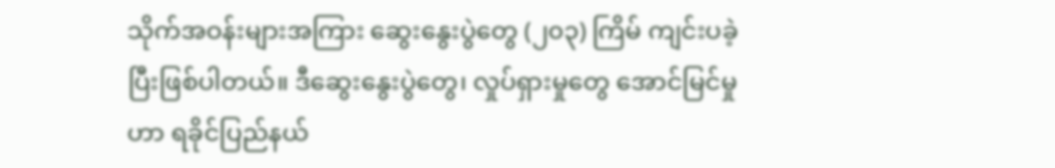သိုက်အဝန်းများအကြား ဆွေးနွေးပွဲတွေ (၂၀၃) ကြိမ် ကျင်းပခဲ့ပြီးဖြစ်ပါတယ်။ ဒီဆွေးနွေးပွဲတွေ၊ လှုပ်ရှားမှုတွေ အောင်မြင်မှုဟာ ရခိုင်ပြည်နယ်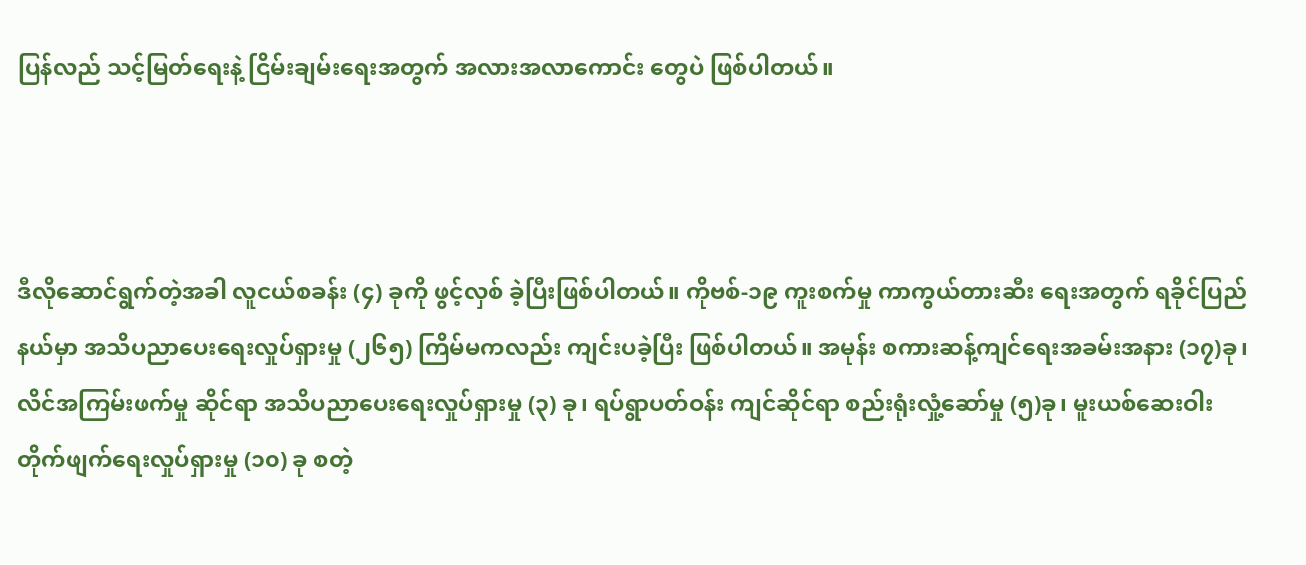ပြန်လည် သင့်မြတ်ရေးနဲ့ ငြိမ်းချမ်းရေးအတွက် အလားအလာကောင်း တွေပဲ ဖြစ်ပါတယ်။



ဒီလိုဆောင်ရွက်တဲ့အခါ လူငယ်စခန်း (၄) ခုကို ဖွင့်လှစ် ခဲ့ပြီးဖြစ်ပါတယ်။ ကိုဗစ်-၁၉ ကူးစက်မှု ကာကွယ်တားဆီး ရေးအတွက် ရခိုင်ပြည်နယ်မှာ အသိပညာပေးရေးလှုပ်ရှားမှု (၂၆၅) ကြိမ်မကလည်း ကျင်းပခဲ့ပြီး ဖြစ်ပါတယ်။ အမုန်း စကားဆန့်ကျင်ရေးအခမ်းအနား (၁၇)ခု၊ လိင်အကြမ်းဖက်မှု ဆိုင်ရာ အသိပညာပေးရေးလှုပ်ရှားမှု (၃) ခု၊ ရပ်ရွာပတ်ဝန်း ကျင်ဆိုင်ရာ စည်းရုံးလှုံ့ဆော်မှု (၅)ခု၊ မူးယစ်ဆေးဝါး တိုက်ဖျက်ရေးလှုပ်ရှားမှု (၁၀) ခု စတဲ့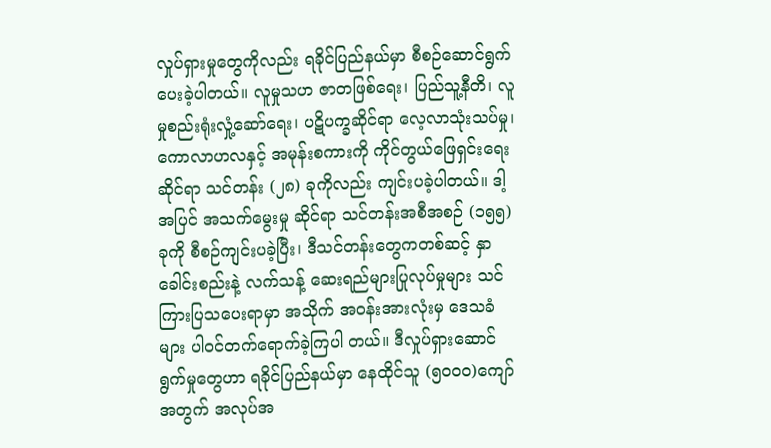လှုပ်ရှားမှုတွေကိုလည်း ရခိုင်ပြည်နယ်မှာ စီစဉ်ဆောင်ရွက်ပေးခဲ့ပါတယ်။ လူမှုသဟ ဇာတဖြစ်ရေး၊ ပြည်သူ့နီတိ၊ လူမှုစည်းရုံးလှုံ့ဆော်ရေး၊ ပဋိပက္ခဆိုင်ရာ လေ့လာသုံးသပ်မှု၊ ကောလာဟလနှင့် အမုန်းစကားကို ကိုင်တွယ်ဖြေရှင်းရေးဆိုင်ရာ သင်တန်း (၂၈) ခုကိုလည်း ကျင်းပခဲ့ပါတယ်။ ဒါ့အပြင် အသက်မွေးမှု ဆိုင်ရာ သင်တန်းအစီအစဉ် (၁၅၅) ခုကို စီစဉ်ကျင်းပခဲ့ပြီး၊ ဒီသင်တန်းတွေကတစ်ဆင့် နှာခေါင်းစည်းနဲ့ လက်သန့် ဆေးရည်များပြုလုပ်မှုများ သင်ကြားပြသပေးရာမှာ အသိုက် အဝန်းအားလုံးမှ ဒေသခံများ ပါဝင်တက်ရောက်ခဲ့ကြပါ တယ်။ ဒီလှုပ်ရှားဆောင်ရွက်မှုတွေဟာ ရခိုင်ပြည်နယ်မှာ နေထိုင်သူ (၅၀၀၀)ကျော်အတွက် အလုပ်အ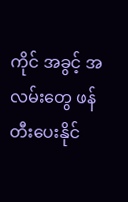ကိုင် အခွင့် အလမ်းတွေ ဖန်တီးပေးနိုင်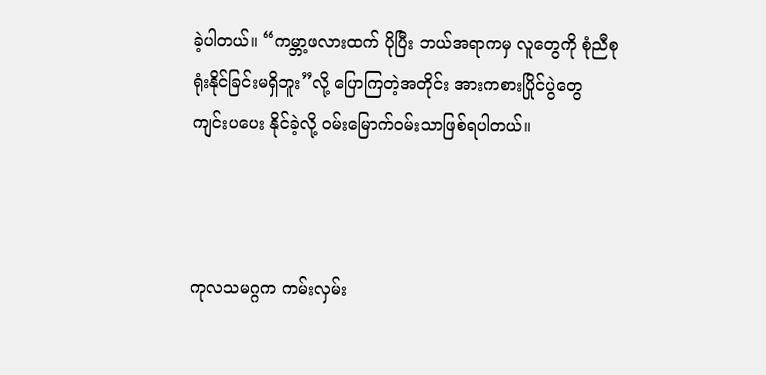ခဲ့ပါတယ်။ “ကမ္ဘာ့ဖလားထက် ပိုပြီး ဘယ်အရာကမှ လူတွေကို စုံညီစုရုံးနိုင်ခြင်းမရှိဘူး”လို့ ပြောကြတဲ့အတိုင်း အားကစားပြိုင်ပွဲတွေ ကျင်းပပေး နိုင်ခဲ့လို့ ဝမ်းမြောက်ဝမ်းသာဖြစ်ရပါတယ်။



ကုလသမဂ္ဂက ကမ်းလှမ်း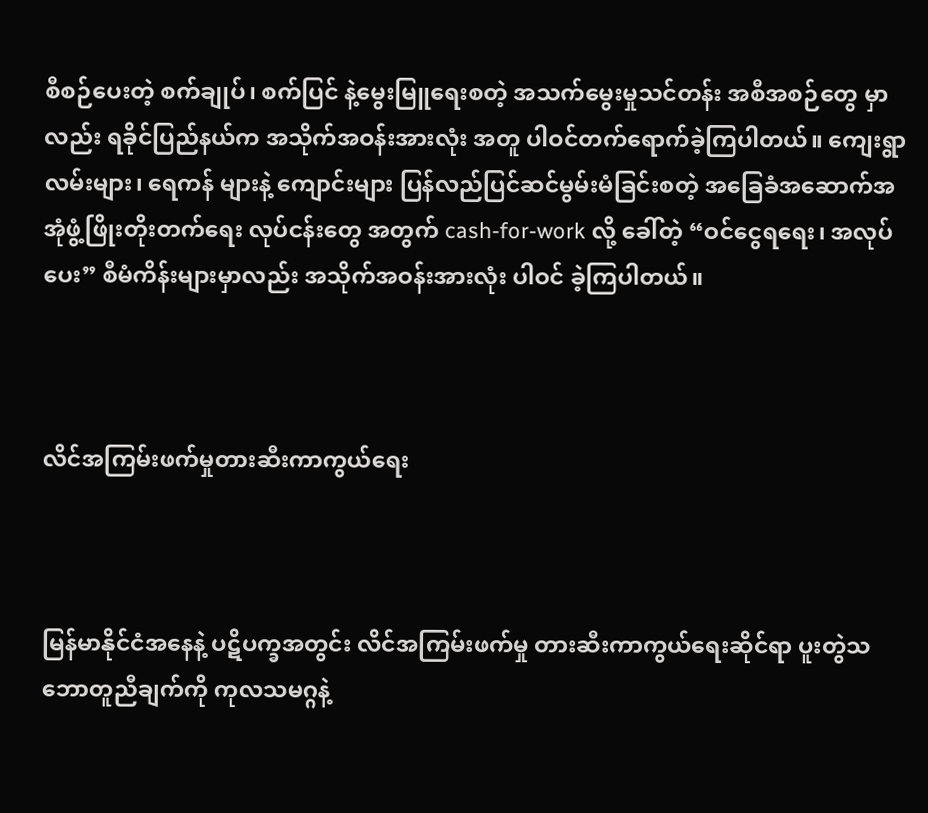စီစဉ်ပေးတဲ့ စက်ချုပ်၊ စက်ပြင် နဲ့မွေးမြူရေးစတဲ့ အသက်မွေးမှုသင်တန်း အစီအစဉ်တွေ မှာလည်း ရခိုင်ပြည်နယ်က အသိုက်အဝန်းအားလုံး အတူ ပါဝင်တက်ရောက်ခဲ့ကြပါတယ်။ ကျေးရွာလမ်းများ၊ ရေကန် များနဲ့ ကျောင်းများ ပြန်လည်ပြင်ဆင်မွမ်းမံခြင်းစတဲ့ အခြေခံအဆောက်အအုံဖွံ့ဖြိုးတိုးတက်ရေး လုပ်ငန်းတွေ အတွက် cash-for-work လို့ ခေါ်တဲ့ “ဝင်ငွေရရေး၊ အလုပ် ပေး” စီမံကိန်းများမှာလည်း အသိုက်အဝန်းအားလုံး ပါဝင် ခဲ့ကြပါတယ်။



လိင်အကြမ်းဖက်မှုတားဆီးကာကွယ်ရေး



မြန်မာနိုင်ငံအနေနဲ့ ပဋိပက္ခအတွင်း လိင်အကြမ်းဖက်မှု တားဆီးကာကွယ်ရေးဆိုင်ရာ ပူးတွဲသဘောတူညီချက်ကို ကုလသမဂ္ဂနဲ့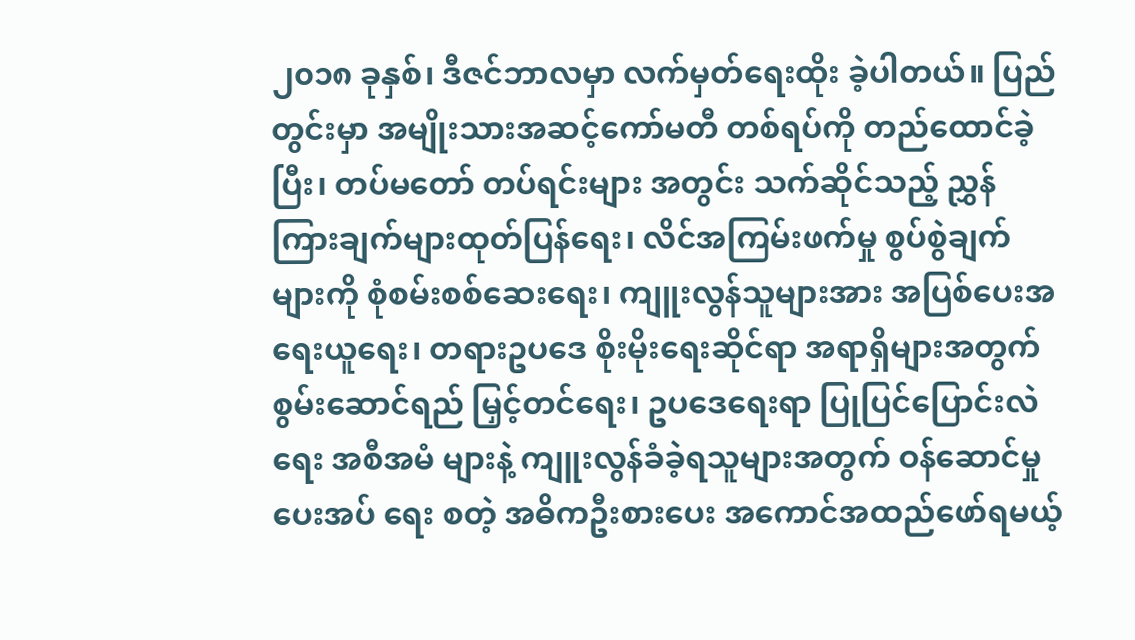၂၀၁၈ ခုနှစ်၊ ဒီဇင်ဘာလမှာ လက်မှတ်ရေးထိုး ခဲ့ပါတယ်။ ပြည်တွင်းမှာ အမျိုးသားအဆင့်ကော်မတီ တစ်ရပ်ကို တည်ထောင်ခဲ့ပြီး၊ တပ်မတော် တပ်ရင်းများ အတွင်း သက်ဆိုင်သည့် ညွှန်ကြားချက်များထုတ်ပြန်ရေး၊ လိင်အကြမ်းဖက်မှု စွပ်စွဲချက်များကို စုံစမ်းစစ်ဆေးရေး၊ ကျူးလွန်သူများအား အပြစ်ပေးအရေးယူရေး၊ တရားဥပဒေ စိုးမိုးရေးဆိုင်ရာ အရာရှိများအတွက် စွမ်းဆောင်ရည် မြှင့်တင်ရေး၊ ဥပဒေရေးရာ ပြုပြင်ပြောင်းလဲရေး အစီအမံ များနဲ့ ကျူးလွန်ခံခဲ့ရသူများအတွက် ဝန်ဆောင်မှုပေးအပ် ရေး စတဲ့ အဓိကဦးစားပေး အကောင်အထည်ဖော်ရမယ့်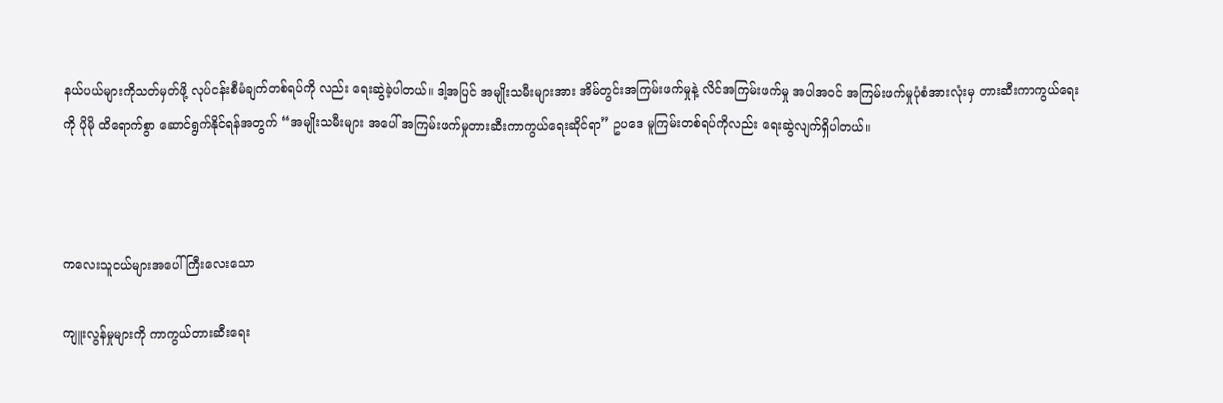နယ်ပယ်များကိုသတ်မှတ်ဖို့ လုပ်ငန်းစီမံချက်တစ်ရပ်ကို လည်း ရေးဆွဲခဲ့ပါတယ်။ ဒါ့အပြင် အမျိုးသမီးများအား အိမ်တွင်းအကြမ်းဖက်မှုနဲ့ လိင်အကြမ်းဖက်မှု အပါအဝင် အကြမ်းဖက်မှုပုံစံအားလုံးမှ တားဆီးကာကွယ်ရေးကို ပိုမို ထိရောက်စွာ ဆောင်ရွက်နိုင်ရန်အတွက် “အမျိုးသမီးများ အပေါ် အကြမ်းဖက်မှုတားဆီးကာကွယ်ရေးဆိုင်ရာ” ဥပဒေ မူကြမ်းတစ်ရပ်ကိုလည်း ရေးဆွဲလျက်ရှိပါတယ်။



ကလေးသူငယ်များအပေါ် ကြီးလေးသော

ကျူးလွန်မှုများကို ကာကွယ်တားဆီးရေး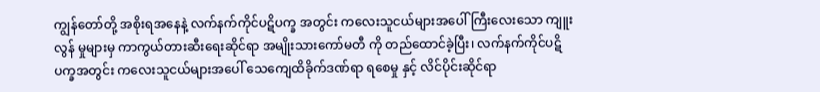ကျွန်တော်တို့ အစိုးရအနေနဲ့ လက်နက်ကိုင်ပဋိပက္ခ အတွင်း ကလေးသူငယ်များအပေါ် ကြီးလေးသော ကျူးလွန် မှုများမှ ကာကွယ်တားဆီးရေးဆိုင်ရာ အမျိုးသားကော်မတီ ကို တည်ထောင်ခဲ့ပြီး၊ လက်နက်ကိုင်ပဋိပက္ခအတွင်း ကလေးသူငယ်များအပေါ် သေကျေထိခိုက်ဒဏ်ရာ ရစေမှု နှင့် လိင်ပိုင်းဆိုင်ရာ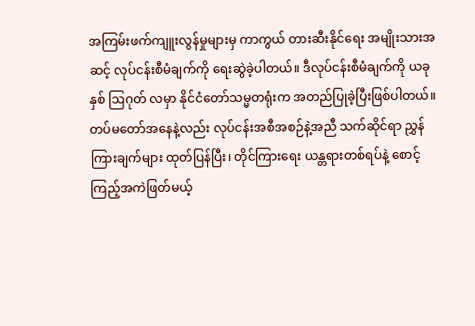အကြမ်းဖက်ကျူးလွန်မှုများမှ ကာကွယ် တားဆီးနိုင်ရေး အမျိုးသားအဆင့် လုပ်ငန်းစီမံချက်ကို ရေးဆွဲခဲ့ပါတယ်။ ဒီလုပ်ငန်းစီမံချက်ကို ယခုနှစ် ဩဂုတ် လမှာ နိုင်ငံတော်သမ္မတရုံးက အတည်ပြုခဲ့ပြီးဖြစ်ပါတယ်။ တပ်မတော်အနေနဲ့လည်း လုပ်ငန်းအစီအစဉ်နဲ့အညီ သက်ဆိုင်ရာ ညွှန်ကြားချက်များ ထုတ်ပြန်ပြီး၊ တိုင်ကြားရေး ယန္တရားတစ်ရပ်နဲ့ စောင့်ကြည့်အကဲဖြတ်မယ့်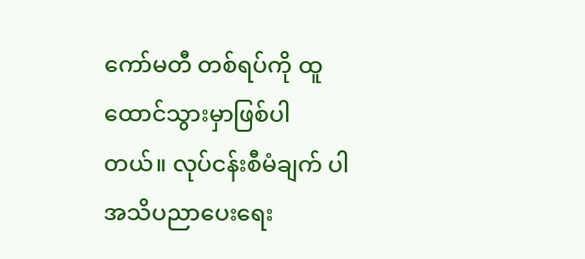ကော်မတီ တစ်ရပ်ကို ထူထောင်သွားမှာဖြစ်ပါတယ်။ လုပ်ငန်းစီမံချက် ပါ အသိပညာပေးရေး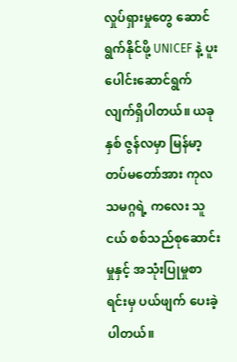လှုပ်ရှားမှုတွေ ဆောင်ရွက်နိုင်ဖို့ UNICEF နဲ့ ပူးပေါင်းဆောင်ရွက်လျက်ရှိပါတယ်။ ယခုနှစ် ဇွန်လမှာ မြန်မာ့တပ်မတော်အား ကုလသမဂ္ဂရဲ့ ကလေး သူငယ် စစ်သည်စုဆောင်းမှုနှင့် အသုံးပြုမှုစာရင်းမှ ပယ်ဖျက် ပေးခဲ့ပါတယ်။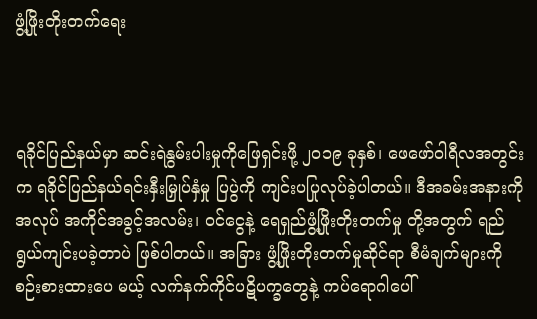ဖွံ့ဖြိုးတိုးတက်ရေး



ရခိုင်ပြည်နယ်မှာ ဆင်းရဲနွမ်းပါးမှုကိုဖြေရှင်းဖို့ ၂၀၁၉ ခုနှစ်၊ ဖေဖော်ဝါရီလအတွင်းက ရခိုင်ပြည်နယ်ရင်းနှီးမြှုပ်နှံမှု ပြပွဲကို ကျင်းပပြုလုပ်ခဲ့ပါတယ်။ ဒီအခမ်းအနားကို အလုပ် အကိုင်အခွင့်အလမ်း၊ ဝင်ငွေနဲ့ ရေရှည်ဖွံ့ဖြိုးတိုးတက်မှု တို့အတွက် ရည်ရွယ်ကျင်းပခဲ့တာပဲ ဖြစ်ပါတယ်။ အခြား ဖွံ့ဖြိုးတိုးတက်မှုဆိုင်ရာ စီမံချက်များကို စဉ်းစားထားပေ မယ့် လက်နက်ကိုင်ပဋိပက္ခတွေနဲ့ ကပ်ရောဂါပေါ်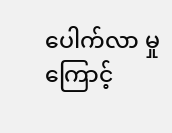ပေါက်လာ မှုကြောင့်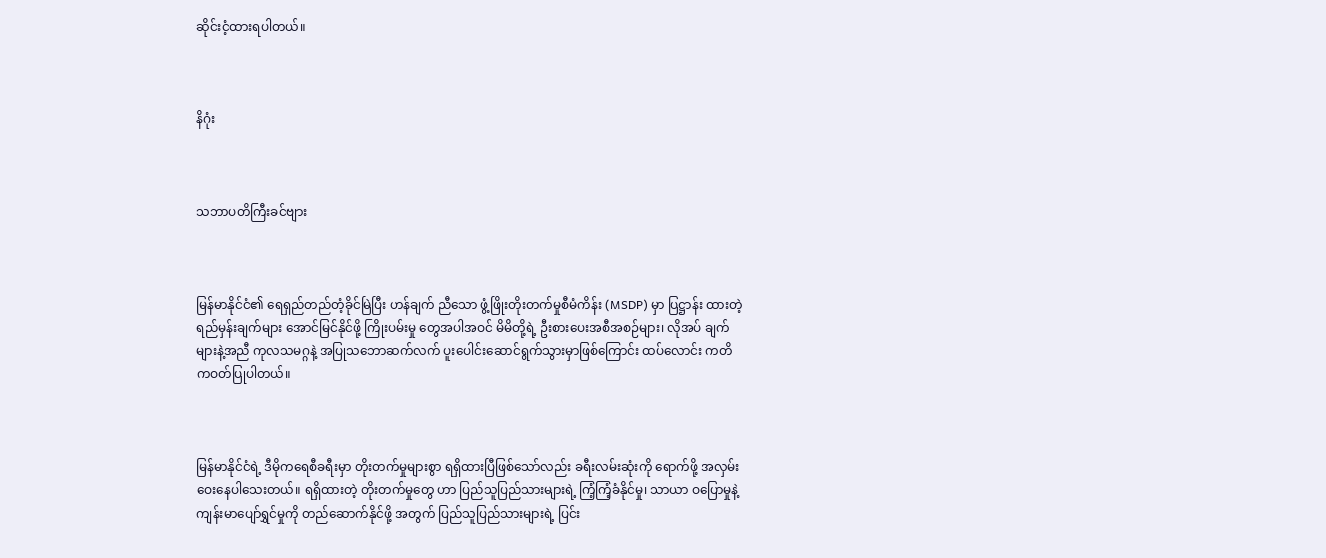ဆိုင်းငံ့ထားရပါတယ်။



နိဂုံး



သဘာပတိကြီးခင်ဗျား



မြန်မာနိုင်ငံ၏ ရေရှည်တည်တံ့ခိုင်မြဲပြီး ဟန်ချက် ညီသော ဖွံ့ဖြိုးတိုးတက်မှုစီမံကိန်း (MSDP) မှာ ပြဋ္ဌာန်း ထားတဲ့ရည်မှန်းချက်များ အောင်မြင်နိုင်ဖို့ ကြိုးပမ်းမှု တွေအပါအဝင် မိမိတို့ရဲ့ ဦးစားပေးအစီအစဉ်များ၊ လိုအပ် ချက်များနဲ့အညီ ကုလသမဂ္ဂနဲ့ အပြုသဘောဆက်လက် ပူးပေါင်းဆောင်ရွက်သွားမှာဖြစ်ကြောင်း ထပ်လောင်း ကတိကဝတ်ပြုပါတယ်။



မြန်မာနိုင်ငံရဲ့ ဒီမိုကရေစီခရီးမှာ တိုးတက်မှုများစွာ ရရှိထားပြီဖြစ်သော်လည်း ခရီးလမ်းဆုံးကို ရောက်ဖို့ အလှမ်းဝေးနေပါသေးတယ်။ ရရှိထားတဲ့ တိုးတက်မှုတွေ ဟာ ပြည်သူပြည်သားများရဲ့ ကြံ့ကြံ့ခံနိုင်မှု၊ သာယာ ဝပြောမှုနဲ့ ကျန်းမာပျော်ရွှင်မှုကို တည်ဆောက်နိုင်ဖို့ အတွက် ပြည်သူပြည်သားများရဲ့ ပြင်း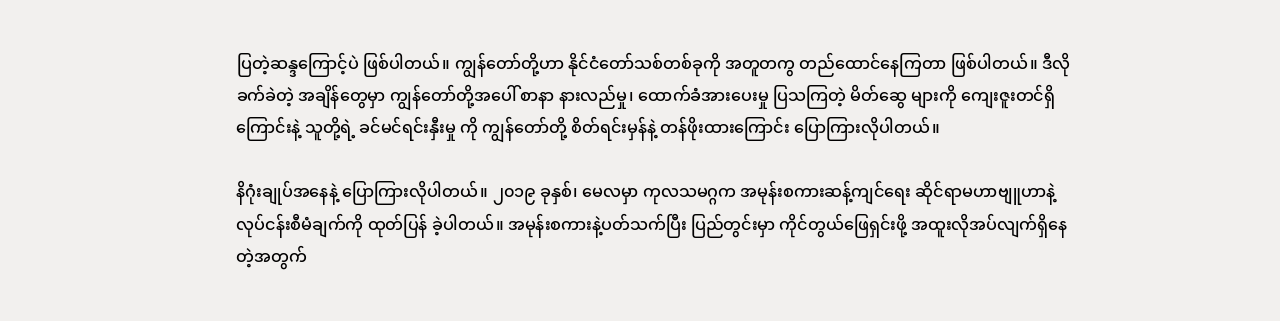ပြတဲ့ဆန္ဒကြောင့်ပဲ ဖြစ်ပါတယ်။ ကျွန်တော်တို့ဟာ နိုင်ငံတော်သစ်တစ်ခုကို အတူတကွ တည်ထောင်နေကြတာ ဖြစ်ပါတယ်။ ဒီလို ခက်ခဲတဲ့ အချိန်တွေမှာ ကျွန်တော်တို့အပေါ် စာနာ နားလည်မှု၊ ထောက်ခံအားပေးမှု ပြသကြတဲ့ မိတ်ဆွေ များကို ကျေးဇူးတင်ရှိကြောင်းနဲ့ သူတို့ရဲ့ ခင်မင်ရင်းနှီးမှု ကို ကျွန်တော်တို့ စိတ်ရင်းမှန်နဲ့ တန်ဖိုးထားကြောင်း ပြောကြားလိုပါတယ်။

နိဂုံးချုပ်အနေနဲ့ ပြောကြားလိုပါတယ်။ ၂၀၁၉ ခုနှစ်၊ မေလမှာ ကုလသမဂ္ဂက အမုန်းစကားဆန့်ကျင်ရေး ဆိုင်ရာမဟာဗျူဟာနဲ့ လုပ်ငန်းစီမံချက်ကို ထုတ်ပြန် ခဲ့ပါတယ်။ အမုန်းစကားနဲ့ပတ်သက်ပြီး ပြည်တွင်းမှာ ကိုင်တွယ်ဖြေရှင်းဖို့ အထူးလိုအပ်လျက်ရှိနေတဲ့အတွက်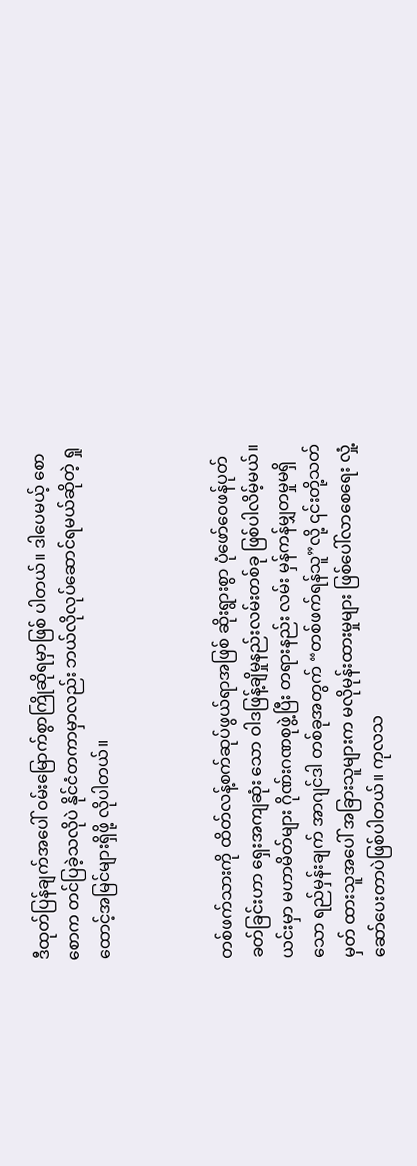ဒီထုတ်ပြန်ချက်အပေါ် ဝမ်းမြောက်စွာကြိုဆိုရမှာဖြစ် ပါတယ်။ ဒါပေမယ့် စောစောက တင်ပြခဲ့သလိုပဲ နိုင်ငံတကာမှာလည်း ဘယ်လိုလုပ်ဆောင်ရမယ်ဆိုတဲ့ ရှုထောင့်အမြင်များရှိဖို့ လိုပါတယ်။



တစ်ဖက်သားကို ထိတ်လန့်စက်ဆုပ်ဖွယ်ရာအဖြစ် ဆိုးရွားစွာ ပုံဖော်ဝေဖန်ပုတ်ခတ်ခြင်းဟာ ရှေးအကျဆုံး သော ဝါဒဖြန့်ချိမှုနည်းလမ်းတစ်ခု ဖြစ်ပါလိမ့်မယ်။ ယင်းမှာ မဟာမိတ်များ ဂိုဏ်းဂဏစုဖွဲ့ပြီး တရားနည်း လမ်း မှန်ကန်မျှတမှုမရှိသော ရည်မှန်းချက် အာဂျင်ဒါ တစ်ခုအတွက် “တစ်ဖက်ရန်သူ”လို့ ၎င်းတို့သတ်မှတ် ထားသူအပေါ် အခြားသူများက မလိုမုန်းထားမှုများ ဖြစ်ပေါ်လာစေရေး လှုံ့ဆော်ပေးတာပဲဖြစ်ပါတယ်။ ကုလသ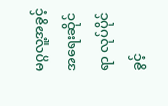မဂ္ဂလူ့အခွင့်အရေးဆိုင်ရာ လုပ်ပိုင်ခွင့်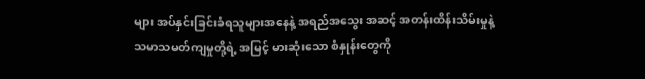များ အပ်နှင်းခြင်းခံရသူများအနေနဲ့ အရည်အသွေး အဆင့် အတန်းထိန်းသိမ်းမှုနဲ့ သမာသမတ်ကျမှုတို့ရဲ့ အမြင့် မားဆုံးသော စံနှုန်းတွေကို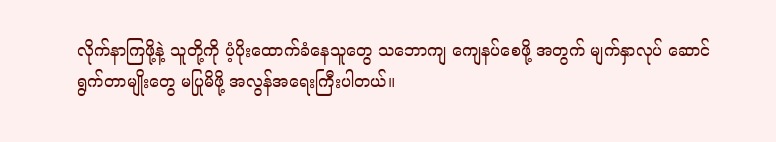လိုက်နာကြဖို့နဲ့ သူတို့ကို ပံ့ပိုးထောက်ခံနေသူတွေ သဘောကျ ကျေနပ်စေဖို့ အတွက် မျက်နှာလုပ် ဆောင်ရွက်တာမျိုးတွေ မပြုမိဖို့ အလွန်အရေးကြီးပါတယ်။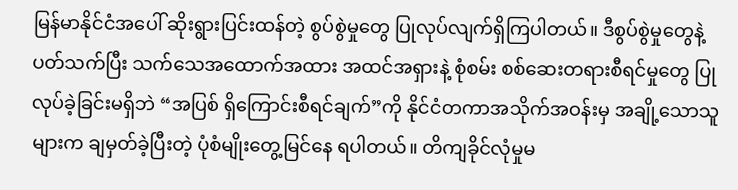မြန်မာနိုင်ငံအပေါ် ဆိုးရွားပြင်းထန်တဲ့ စွပ်စွဲမှုတွေ ပြုလုပ်လျက်ရှိကြပါတယ်။ ဒီစွပ်စွဲမှုတွေနဲ့ ပတ်သက်ပြီး သက်သေအထောက်အထား အထင်အရှားနဲ့ စုံစမ်း စစ်ဆေးတရားစီရင်မှုတွေ ပြုလုပ်ခဲ့ခြင်းမရှိဘဲ “အပြစ် ရှိကြောင်းစီရင်ချက်”ကို နိုင်ငံတကာအသိုက်အဝန်းမှ အချို့သောသူများက ချမှတ်ခဲ့ပြီးတဲ့ ပုံစံမျိုးတွေ့မြင်နေ ရပါတယ်။ တိကျခိုင်လုံမှုမ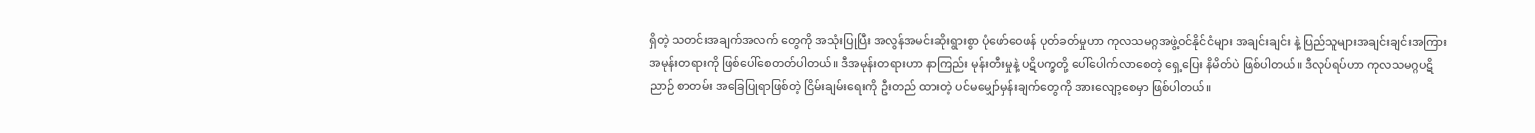ရှိတဲ့ သတင်းအချက်အလက် တွေကို အသုံးပြုပြီး အလွန်အမင်းဆိုးရွားစွာ ပုံဖော်ဝေဖန် ပုတ်ခတ်မှုဟာ ကုလသမဂ္ဂအဖွဲ့ဝင်နိုင်ငံများ အချင်းချင်း နဲ့ ပြည်သူများအချင်းချင်းအကြား အမုန်းတရားကို ဖြစ်ပေါ်စေတတ်ပါတယ်။ ဒီအမုန်းတရားဟာ နာကြည်း မုန်းတီးမှုနဲ့ ပဋိပက္ခတို့ ပေါ်ပေါက်လာစေတဲ့ ရှေ့ပြေး နိမိတ်ပဲ ဖြစ်ပါတယ်။ ဒီလုပ်ရပ်ဟာ ကုလသမဂ္ဂပဋိညာဉ် စာတမ်း အခြေပြုရာဖြစ်တဲ့ ငြိမ်းချမ်းရေးကို ဦးတည် ထားတဲ့ ပင်မမျှော်မှန်းချက်တွေကို အားလျော့စေမှာ ဖြစ်ပါတယ်။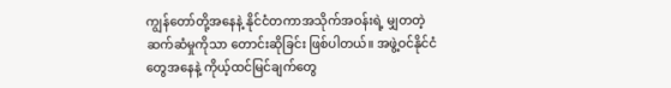ကျွန်တော်တို့အနေနဲ့ နိုင်ငံတကာအသိုက်အဝန်းရဲ့ မျှတတဲ့ဆက်ဆံမှုကိုသာ တောင်းဆိုခြင်း ဖြစ်ပါတယ်။ အဖွဲ့ဝင်နိုင်ငံတွေအနေနဲ့ ကိုယ့်ထင်မြင်ချက်တွေ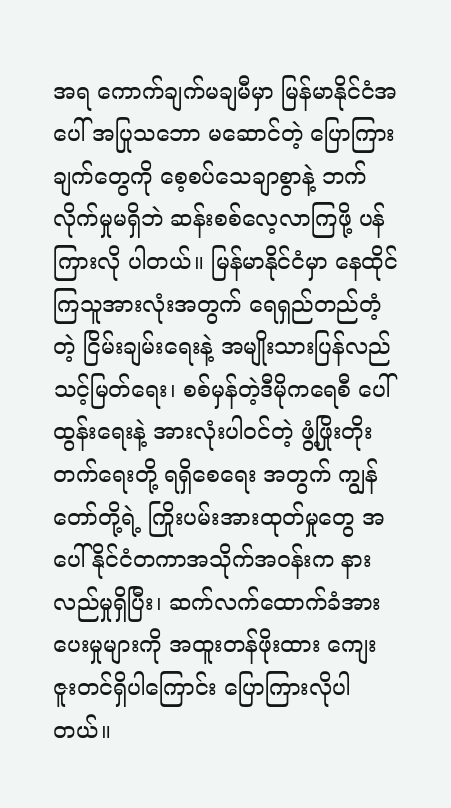အရ ကောက်ချက်မချမီမှာ မြန်မာနိုင်ငံအပေါ် အပြုသဘော မဆောင်တဲ့ ပြောကြားချက်တွေကို စေ့စပ်သေချာစွာနဲ့ ဘက်လိုက်မှုမရှိဘဲ ဆန်းစစ်လေ့လာကြဖို့ ပန်ကြားလို ပါတယ်။ မြန်မာနိုင်ငံမှာ နေထိုင်ကြသူအားလုံးအတွက် ရေရှည်တည်တံ့တဲ့ ငြိမ်းချမ်းရေးနဲ့ အမျိုးသားပြန်လည် သင့်မြတ်ရေး၊ စစ်မှန်တဲ့ဒီမိုကရေစီ ပေါ်ထွန်းရေးနဲ့ အားလုံးပါဝင်တဲ့ ဖွံ့ဖြိုးတိုးတက်ရေးတို့ ရရှိစေရေး အတွက် ကျွန်တော်တို့ရဲ့ ကြိုးပမ်းအားထုတ်မှုတွေ အပေါ် နိုင်ငံတကာအသိုက်အဝန်းက နားလည်မှုရှိပြီး၊ ဆက်လက်ထောက်ခံအားပေးမှုများကို အထူးတန်ဖိုးထား ကျေးဇူးတင်ရှိပါကြောင်း ပြောကြားလိုပါတယ်။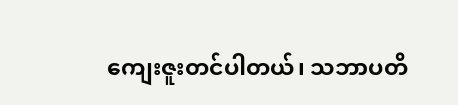ကျေးဇူးတင်ပါတယ်၊ သဘာပတိ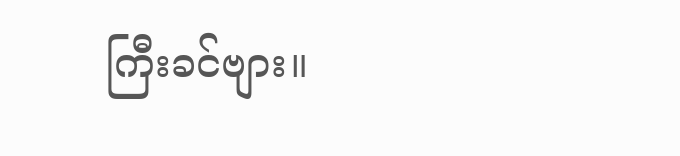ကြီးခင်ဗျား။